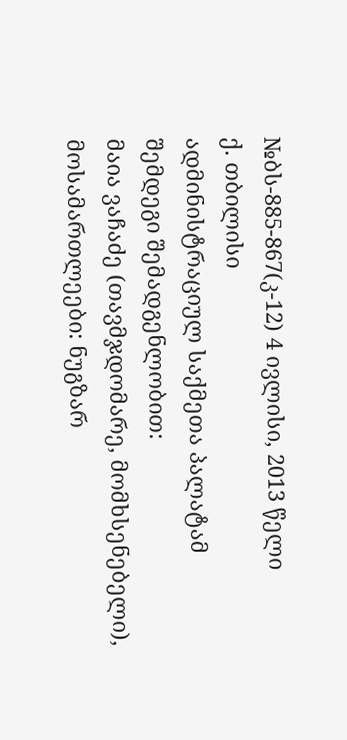№ბს-885-867(კ-12) 4 ივლისი, 2013 წელი
ქ. თბილისი
ადმინისტრაციულ საქმეთა პალატამ
შემდეგი შემადგენლობით:
მაია ვაჩაძე (თავმჯდომარე, მომხსენებელი),
მოსამართლეები: ნუგზარ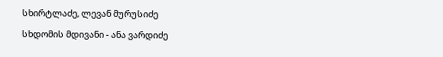სხირტლაძე, ლევან მურუსიძე
სხდომის მდივანი - ანა ვარდიძე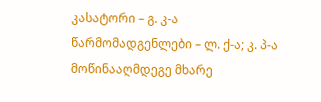კასატორი – გ. კ-ა
წარმომადგენლები – ლ. ქ-ა; კ. პ-ა
მოწინააღმდეგე მხარე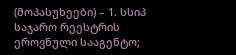(მოპასუხეები) – 1. სსიპ საჯარო რეესტრის ეროვნული სააგენტო;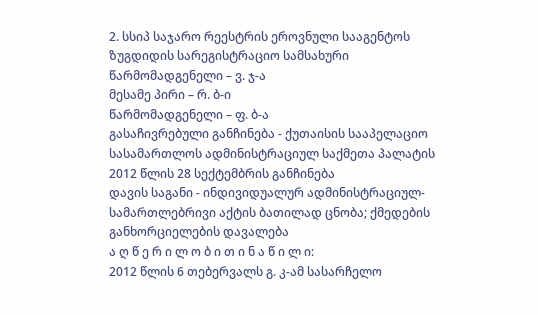2. სსიპ საჯარო რეესტრის ეროვნული სააგენტოს ზუგდიდის სარეგისტრაციო სამსახური
წარმომადგენელი – ვ. ჯ-ა
მესამე პირი – რ. ბ-ი
წარმომადგენელი – ფ. ბ-ა
გასაჩივრებული განჩინება - ქუთაისის სააპელაციო სასამართლოს ადმინისტრაციულ საქმეთა პალატის 2012 წლის 28 სექტემბრის განჩინება
დავის საგანი - ინდივიდუალურ ადმინისტრაციულ-სამართლებრივი აქტის ბათილად ცნობა; ქმედების განხორციელების დავალება
ა ღ წ ე რ ი ლ ო ბ ი თ ი ნ ა წ ი ლ ი:
2012 წლის 6 თებერვალს გ. კ-ამ სასარჩელო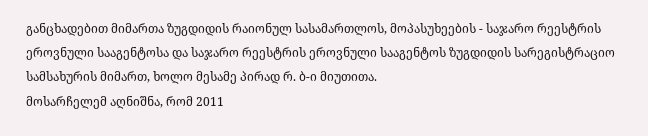განცხადებით მიმართა ზუგდიდის რაიონულ სასამართლოს, მოპასუხეების - საჯარო რეესტრის ეროვნული სააგენტოსა და საჯარო რეესტრის ეროვნული სააგენტოს ზუგდიდის სარეგისტრაციო სამსახურის მიმართ, ხოლო მესამე პირად რ. ბ-ი მიუთითა.
მოსარჩელემ აღნიშნა, რომ 2011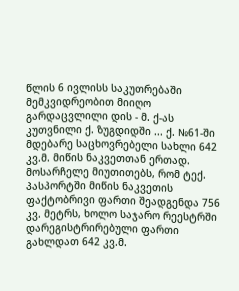წლის 6 ივლისს საკუთრებაში მემკვიდრეობით მიიღო გარდაცვლილი დის - მ. ქ-ას კუთვნილი ქ. ზუგდიდში ... ქ. №61-ში მდებარე საცხოვრებელი სახლი 642 კვ.მ. მიწის ნაკვეთთან ერთად. მოსარჩელე მიუთითებს, რომ ტექ. პასპორტში მიწის ნაკვეთის ფაქტობრივი ფართი შეადგენდა 756 კვ. მეტრს, ხოლო საჯარო რეესტრში დარეგისტრირებული ფართი გახლდათ 642 კვ.მ.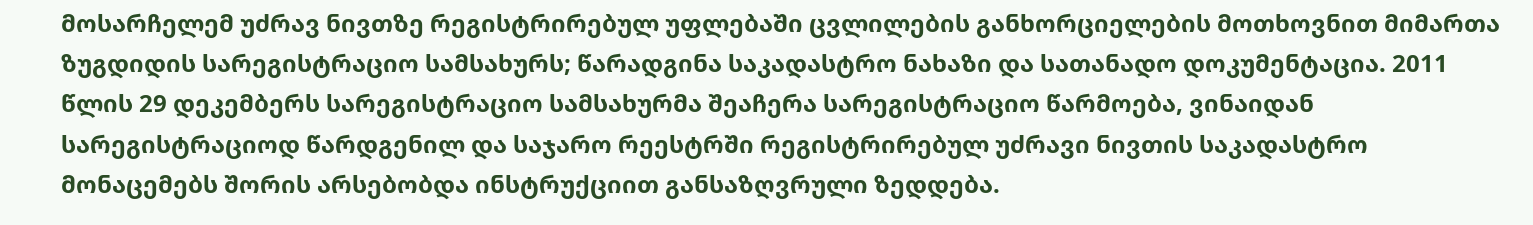მოსარჩელემ უძრავ ნივთზე რეგისტრირებულ უფლებაში ცვლილების განხორციელების მოთხოვნით მიმართა ზუგდიდის სარეგისტრაციო სამსახურს; წარადგინა საკადასტრო ნახაზი და სათანადო დოკუმენტაცია. 2011 წლის 29 დეკემბერს სარეგისტრაციო სამსახურმა შეაჩერა სარეგისტრაციო წარმოება, ვინაიდან სარეგისტრაციოდ წარდგენილ და საჯარო რეესტრში რეგისტრირებულ უძრავი ნივთის საკადასტრო მონაცემებს შორის არსებობდა ინსტრუქციით განსაზღვრული ზედდება.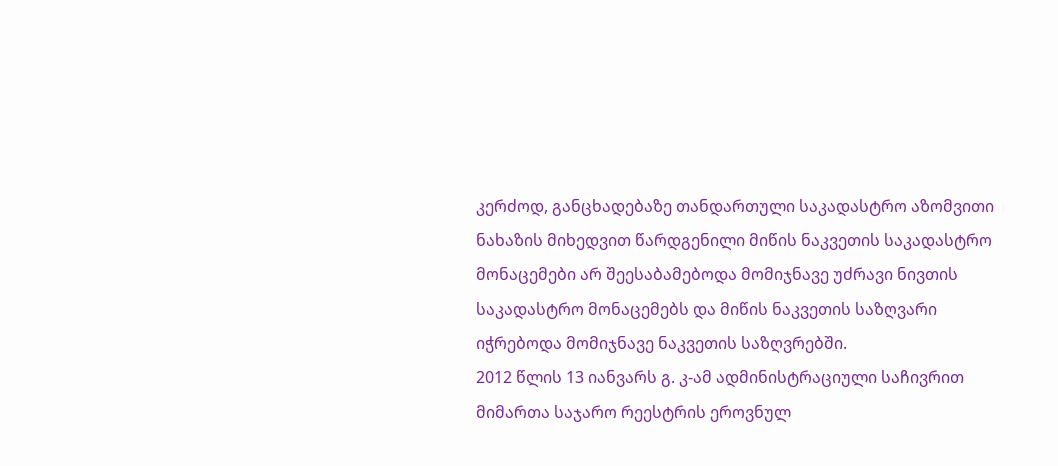კერძოდ, განცხადებაზე თანდართული საკადასტრო აზომვითი ნახაზის მიხედვით წარდგენილი მიწის ნაკვეთის საკადასტრო მონაცემები არ შეესაბამებოდა მომიჯნავე უძრავი ნივთის საკადასტრო მონაცემებს და მიწის ნაკვეთის საზღვარი იჭრებოდა მომიჯნავე ნაკვეთის საზღვრებში.
2012 წლის 13 იანვარს გ. კ-ამ ადმინისტრაციული საჩივრით მიმართა საჯარო რეესტრის ეროვნულ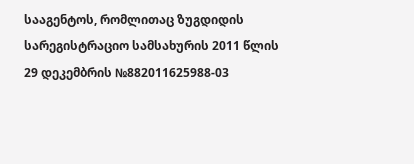სააგენტოს, რომლითაც ზუგდიდის სარეგისტრაციო სამსახურის 2011 წლის 29 დეკემბრის №882011625988-03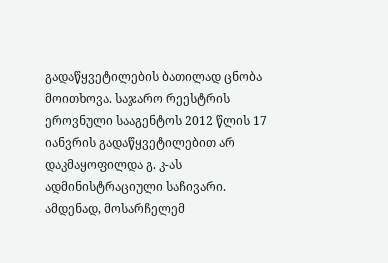გადაწყვეტილების ბათილად ცნობა მოითხოვა. საჯარო რეესტრის ეროვნული სააგენტოს 2012 წლის 17 იანვრის გადაწყვეტილებით არ დაკმაყოფილდა გ. კ-ას ადმინისტრაციული საჩივარი.
ამდენად, მოსარჩელემ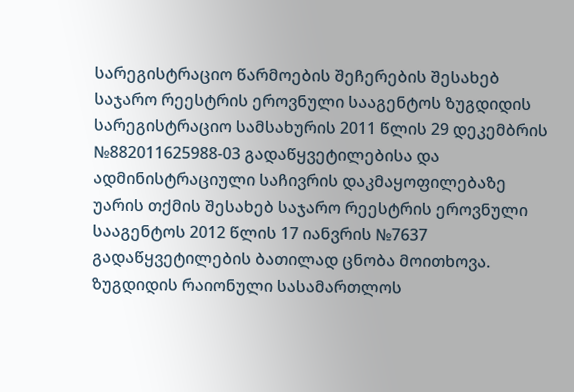სარეგისტრაციო წარმოების შეჩერების შესახებ საჯარო რეესტრის ეროვნული სააგენტოს ზუგდიდის სარეგისტრაციო სამსახურის 2011 წლის 29 დეკემბრის №882011625988-03 გადაწყვეტილებისა და ადმინისტრაციული საჩივრის დაკმაყოფილებაზე უარის თქმის შესახებ საჯარო რეესტრის ეროვნული სააგენტოს 2012 წლის 17 იანვრის №7637 გადაწყვეტილების ბათილად ცნობა მოითხოვა.
ზუგდიდის რაიონული სასამართლოს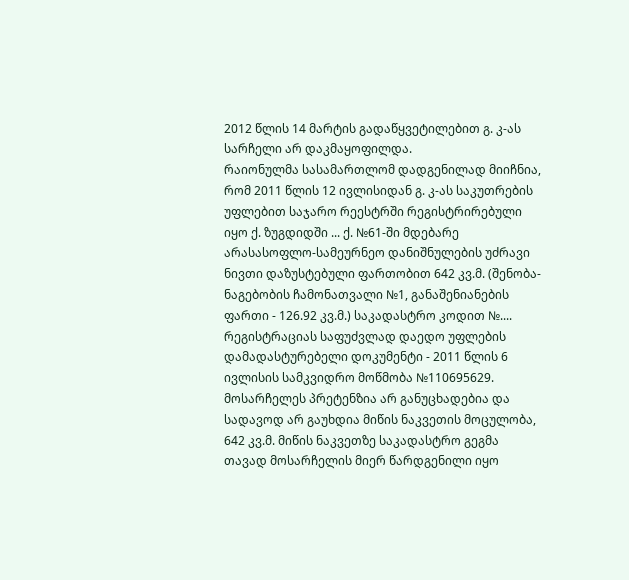2012 წლის 14 მარტის გადაწყვეტილებით გ. კ-ას სარჩელი არ დაკმაყოფილდა.
რაიონულმა სასამართლომ დადგენილად მიიჩნია, რომ 2011 წლის 12 ივლისიდან გ. კ-ას საკუთრების უფლებით საჯარო რეესტრში რეგისტრირებული იყო ქ. ზუგდიდში ... ქ. №61-ში მდებარე არასასოფლო-სამეურნეო დანიშნულების უძრავი ნივთი დაზუსტებული ფართობით 642 კვ.მ. (შენობა-ნაგებობის ჩამონათვალი №1, განაშენიანების ფართი - 126.92 კვ.მ.) საკადასტრო კოდით №.... რეგისტრაციას საფუძვლად დაედო უფლების დამადასტურებელი დოკუმენტი - 2011 წლის 6 ივლისის სამკვიდრო მოწმობა №110695629. მოსარჩელეს პრეტენზია არ განუცხადებია და სადავოდ არ გაუხდია მიწის ნაკვეთის მოცულობა, 642 კვ.მ. მიწის ნაკვეთზე საკადასტრო გეგმა თავად მოსარჩელის მიერ წარდგენილი იყო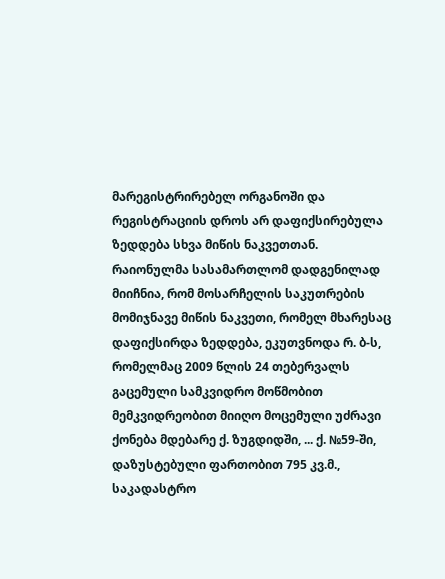მარეგისტრირებელ ორგანოში და რეგისტრაციის დროს არ დაფიქსირებულა ზედდება სხვა მიწის ნაკვეთთან.
რაიონულმა სასამართლომ დადგენილად მიიჩნია, რომ მოსარჩელის საკუთრების მომიჯნავე მიწის ნაკვეთი, რომელ მხარესაც დაფიქსირდა ზედდება, ეკუთვნოდა რ. ბ-ს, რომელმაც 2009 წლის 24 თებერვალს გაცემული სამკვიდრო მოწმობით მემკვიდრეობით მიიღო მოცემული უძრავი ქონება მდებარე ქ. ზუგდიდში, ... ქ. №59-ში, დაზუსტებული ფართობით 795 კვ.მ., საკადასტრო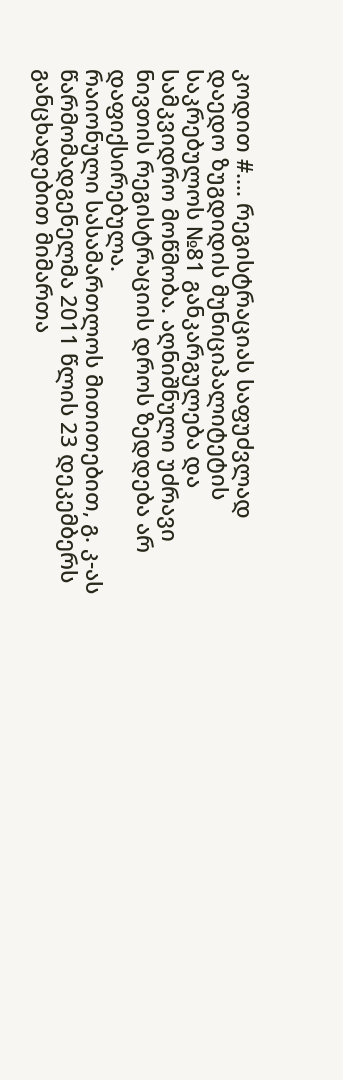კოდით #.... რეგისტრაციას საფუძვლად დაედო ზუგდიდის მუნიციპალიტეტის საკრებულოს №81 განკარგულება და სამკვიდრო მოწმობა. აღნიშნული უძრავი ნივთის რეგისტრაციის დროს ზედდება არ დაფიქსირებულა.
რაიონული სასამართლოს მითითებით, გ. კ-ას წარმომადგენელმა 2011 წლის 23 დეკემბერს განცხადებით მიმართა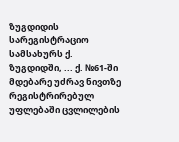ზუგდიდის სარეგისტრაციო სამსახურს ქ. ზუგდიდში, ... ქ. №61-ში მდებარე უძრავ ნივთზე რეგისტრირებულ უფლებაში ცვლილების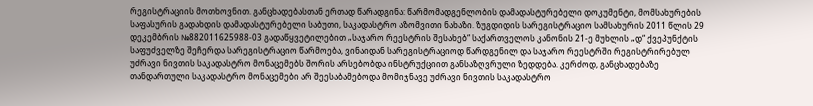რეგისტრაციის მოთხოვნით. განცხადებასთან ერთად წარადგინა: წარმომადგენლობის დამადასტურებელი დოკუმენტი, მომსახურების საფასურის გადახდის დამადასტურებელი საბუთი, საკადასტრო აზომვითი ნახაზი. ზუგდიდის სარეგისტრაციო სამსახურის 2011 წლის 29 დეკემბრის №882011625988-03 გადაწყვეტილებით „საჯარო რეესტრის შესახებ“ საქართველოს კანონის 21-ე მუხლის „დ“ ქვეპუნქტის საფუძველზე შეჩერდა სარეგისტრაციო წარმოება, ვინაიდან სარეგისტრაციოდ წარდგენილ და საჯარო რეესტრში რეგისტრირებულ უძრავი ნივთის საკადასტრო მონაცემებს შორის არსებობდა ინსტრუქციით განსაზღვრული ზედდება. კერძოდ, განცხადებაზე თანდართული საკადასტრო მონაცემები არ შეესაბამებოდა მომიჯნავე უძრავი ნივთის საკადასტრო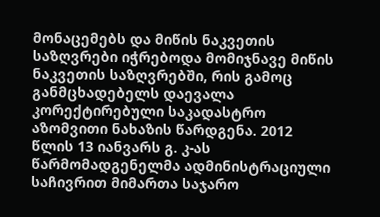მონაცემებს და მიწის ნაკვეთის საზღვრები იჭრებოდა მომიჯნავე მიწის ნაკვეთის საზღვრებში, რის გამოც განმცხადებელს დაევალა კორექტირებული საკადასტრო აზომვითი ნახაზის წარდგენა. 2012 წლის 13 იანვარს გ. კ-ას წარმომადგენელმა ადმინისტრაციული საჩივრით მიმართა საჯარო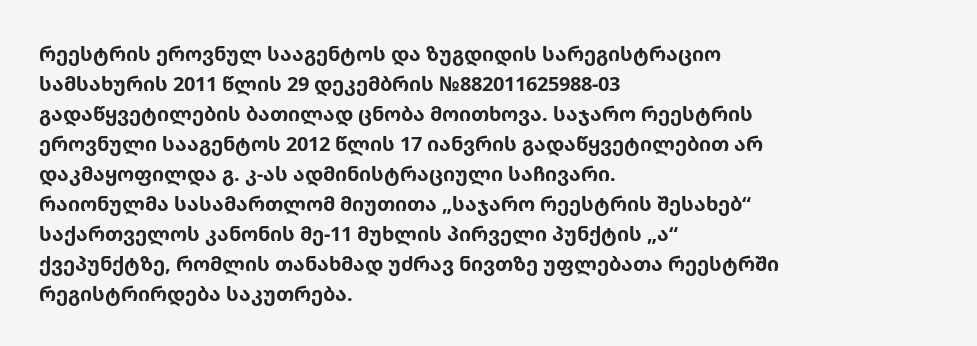რეესტრის ეროვნულ სააგენტოს და ზუგდიდის სარეგისტრაციო სამსახურის 2011 წლის 29 დეკემბრის №882011625988-03 გადაწყვეტილების ბათილად ცნობა მოითხოვა. საჯარო რეესტრის ეროვნული სააგენტოს 2012 წლის 17 იანვრის გადაწყვეტილებით არ დაკმაყოფილდა გ. კ-ას ადმინისტრაციული საჩივარი.
რაიონულმა სასამართლომ მიუთითა „საჯარო რეესტრის შესახებ“ საქართველოს კანონის მე-11 მუხლის პირველი პუნქტის „ა“ ქვეპუნქტზე, რომლის თანახმად უძრავ ნივთზე უფლებათა რეესტრში რეგისტრირდება საკუთრება.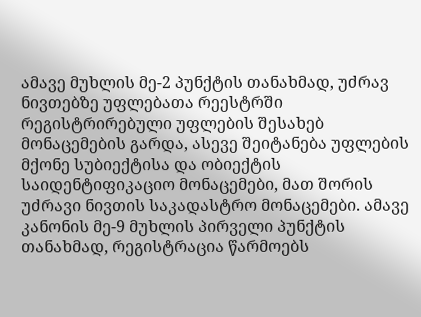ამავე მუხლის მე-2 პუნქტის თანახმად, უძრავ ნივთებზე უფლებათა რეესტრში რეგისტრირებული უფლების შესახებ მონაცემების გარდა, ასევე შეიტანება უფლების მქონე სუბიექტისა და ობიექტის საიდენტიფიკაციო მონაცემები, მათ შორის უძრავი ნივთის საკადასტრო მონაცემები. ამავე კანონის მე-9 მუხლის პირველი პუნქტის თანახმად, რეგისტრაცია წარმოებს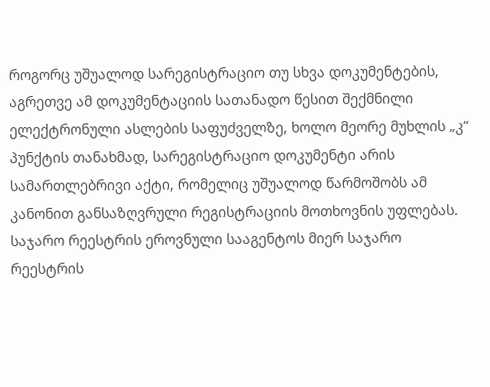როგორც უშუალოდ სარეგისტრაციო თუ სხვა დოკუმენტების, აგრეთვე ამ დოკუმენტაციის სათანადო წესით შექმნილი ელექტრონული ასლების საფუძველზე, ხოლო მეორე მუხლის „კ“ პუნქტის თანახმად, სარეგისტრაციო დოკუმენტი არის სამართლებრივი აქტი, რომელიც უშუალოდ წარმოშობს ამ კანონით განსაზღვრული რეგისტრაციის მოთხოვნის უფლებას.
საჯარო რეესტრის ეროვნული სააგენტოს მიერ საჯარო რეესტრის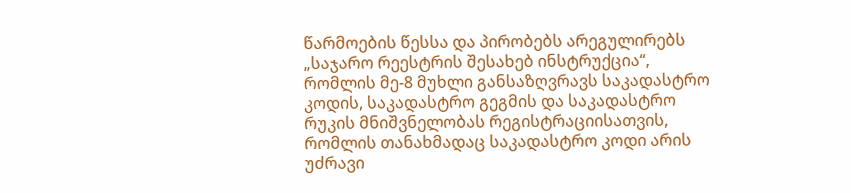წარმოების წესსა და პირობებს არეგულირებს „საჯარო რეესტრის შესახებ ინსტრუქცია“, რომლის მე-8 მუხლი განსაზღვრავს საკადასტრო კოდის, საკადასტრო გეგმის და საკადასტრო რუკის მნიშვნელობას რეგისტრაციისათვის, რომლის თანახმადაც საკადასტრო კოდი არის უძრავი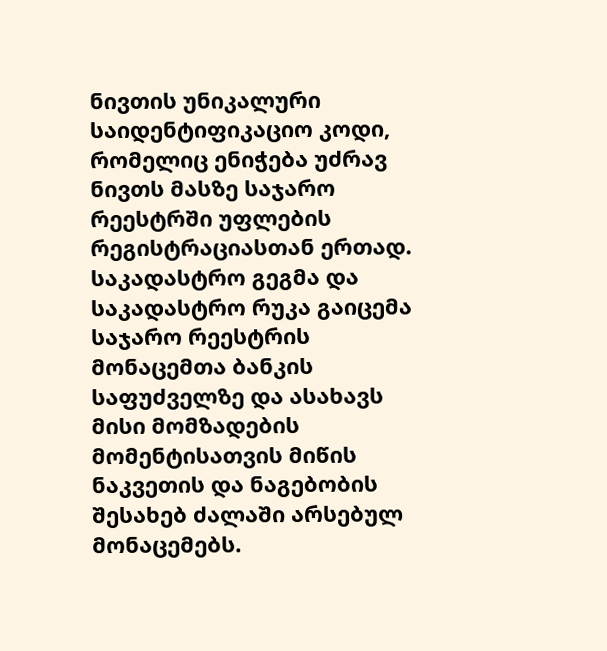ნივთის უნიკალური საიდენტიფიკაციო კოდი, რომელიც ენიჭება უძრავ ნივთს მასზე საჯარო რეესტრში უფლების რეგისტრაციასთან ერთად. საკადასტრო გეგმა და საკადასტრო რუკა გაიცემა საჯარო რეესტრის მონაცემთა ბანკის საფუძველზე და ასახავს მისი მომზადების მომენტისათვის მიწის ნაკვეთის და ნაგებობის შესახებ ძალაში არსებულ მონაცემებს.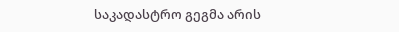საკადასტრო გეგმა არის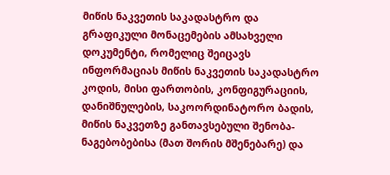მიწის ნაკვეთის საკადასტრო და გრაფიკული მონაცემების ამსახველი დოკუმენტი, რომელიც შეიცავს ინფორმაციას მიწის ნაკვეთის საკადასტრო კოდის, მისი ფართობის, კონფიგურაციის, დანიშნულების, საკოორდინატორო ბადის, მიწის ნაკვეთზე განთავსებული შენობა-ნაგებობებისა (მათ შორის მშენებარე) და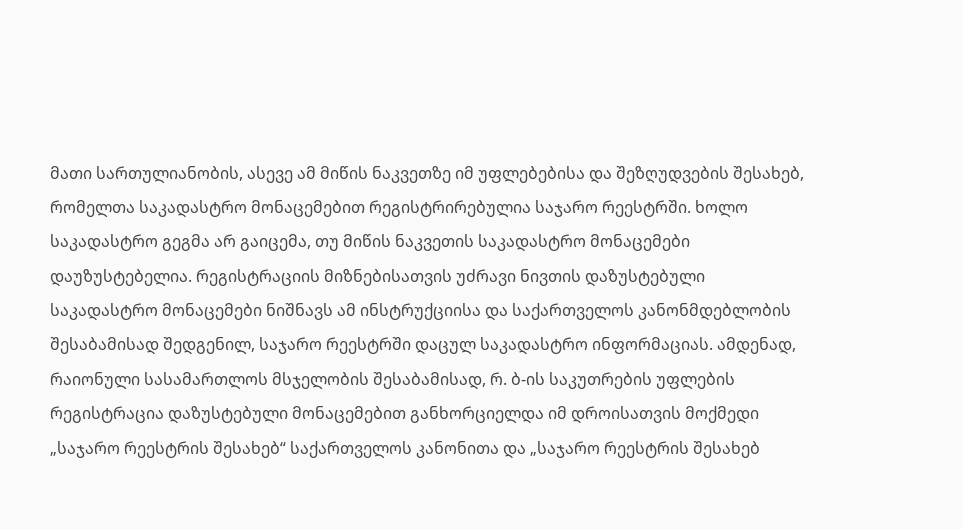მათი სართულიანობის, ასევე ამ მიწის ნაკვეთზე იმ უფლებებისა და შეზღუდვების შესახებ, რომელთა საკადასტრო მონაცემებით რეგისტრირებულია საჯარო რეესტრში. ხოლო საკადასტრო გეგმა არ გაიცემა, თუ მიწის ნაკვეთის საკადასტრო მონაცემები დაუზუსტებელია. რეგისტრაციის მიზნებისათვის უძრავი ნივთის დაზუსტებული საკადასტრო მონაცემები ნიშნავს ამ ინსტრუქციისა და საქართველოს კანონმდებლობის შესაბამისად შედგენილ, საჯარო რეესტრში დაცულ საკადასტრო ინფორმაციას. ამდენად, რაიონული სასამართლოს მსჯელობის შესაბამისად, რ. ბ-ის საკუთრების უფლების რეგისტრაცია დაზუსტებული მონაცემებით განხორციელდა იმ დროისათვის მოქმედი „საჯარო რეესტრის შესახებ“ საქართველოს კანონითა და „საჯარო რეესტრის შესახებ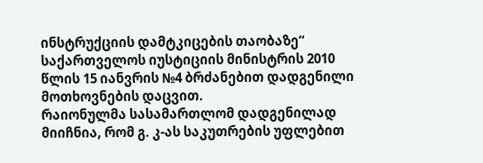ინსტრუქციის დამტკიცების თაობაზე“ საქართველოს იუსტიციის მინისტრის 2010 წლის 15 იანვრის №4 ბრძანებით დადგენილი მოთხოვნების დაცვით.
რაიონულმა სასამართლომ დადგენილად მიიჩნია, რომ გ. კ-ას საკუთრების უფლებით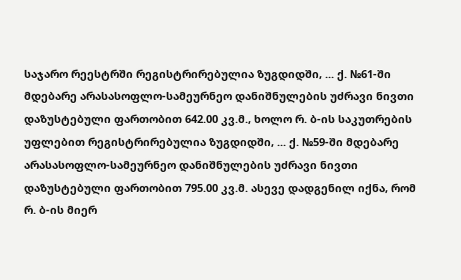საჯარო რეესტრში რეგისტრირებულია ზუგდიდში, ... ქ. №61-ში მდებარე არასასოფლო-სამეურნეო დანიშნულების უძრავი ნივთი დაზუსტებული ფართობით 642.00 კვ.მ., ხოლო რ. ბ-ის საკუთრების უფლებით რეგისტრირებულია ზუგდიდში, ... ქ. №59-ში მდებარე არასასოფლო-სამეურნეო დანიშნულების უძრავი ნივთი დაზუსტებული ფართობით 795.00 კვ.მ. ასევე დადგენილ იქნა, რომ რ. ბ-ის მიერ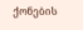ქონების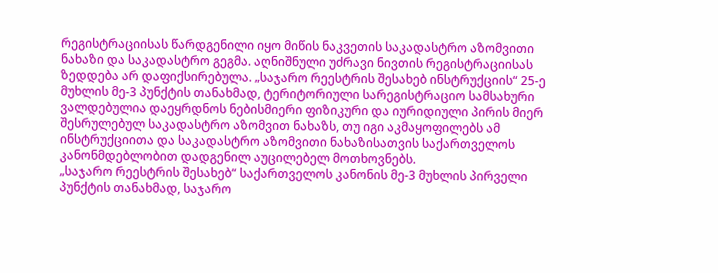რეგისტრაციისას წარდგენილი იყო მიწის ნაკვეთის საკადასტრო აზომვითი ნახაზი და საკადასტრო გეგმა. აღნიშნული უძრავი ნივთის რეგისტრაციისას ზედდება არ დაფიქსირებულა. „საჯარო რეესტრის შესახებ ინსტრუქციის“ 25-ე მუხლის მე-3 პუნქტის თანახმად, ტერიტორიული სარეგისტრაციო სამსახური ვალდებულია დაეყრდნოს ნებისმიერი ფიზიკური და იურიდიული პირის მიერ შესრულებულ საკადასტრო აზომვით ნახაზს, თუ იგი აკმაყოფილებს ამ ინსტრუქციითა და საკადასტრო აზომვითი ნახაზისათვის საქართველოს კანონმდებლობით დადგენილ აუცილებელ მოთხოვნებს.
„საჯარო რეესტრის შესახებ“ საქართველოს კანონის მე-3 მუხლის პირველი პუნქტის თანახმად, საჯარო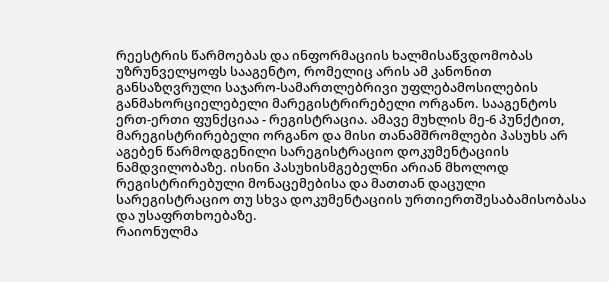რეესტრის წარმოებას და ინფორმაციის ხალმისაწვდომობას უზრუნველყოფს სააგენტო, რომელიც არის ამ კანონით განსაზღვრული საჯარო-სამართლებრივი უფლებამოსილების განმახორციელებელი მარეგისტრირებელი ორგანო. სააგენტოს ერთ-ერთი ფუნქციაა - რეგისტრაცია. ამავე მუხლის მე-6 პუნქტით, მარეგისტრირებელი ორგანო და მისი თანამშრომლები პასუხს არ აგებენ წარმოდგენილი სარეგისტრაციო დოკუმენტაციის ნამდვილობაზე. ისინი პასუხისმგებელნი არიან მხოლოდ რეგისტრირებული მონაცემებისა და მათთან დაცული სარეგისტრაციო თუ სხვა დოკუმენტაციის ურთიერთშესაბამისობასა და უსაფრთხოებაზე.
რაიონულმა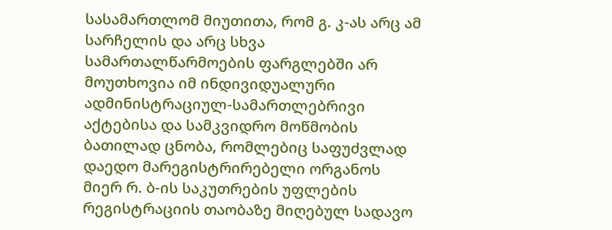სასამართლომ მიუთითა, რომ გ. კ-ას არც ამ სარჩელის და არც სხვა სამართალწარმოების ფარგლებში არ მოუთხოვია იმ ინდივიდუალური ადმინისტრაციულ-სამართლებრივი აქტებისა და სამკვიდრო მოწმობის ბათილად ცნობა, რომლებიც საფუძვლად დაედო მარეგისტრირებელი ორგანოს მიერ რ. ბ-ის საკუთრების უფლების რეგისტრაციის თაობაზე მიღებულ სადავო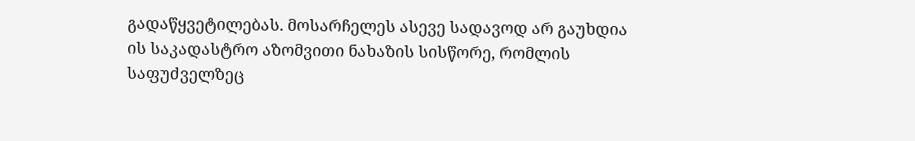გადაწყვეტილებას. მოსარჩელეს ასევე სადავოდ არ გაუხდია ის საკადასტრო აზომვითი ნახაზის სისწორე, რომლის საფუძველზეც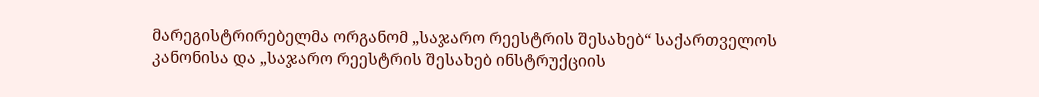მარეგისტრირებელმა ორგანომ „საჯარო რეესტრის შესახებ“ საქართველოს კანონისა და „საჯარო რეესტრის შესახებ ინსტრუქციის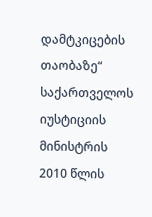დამტკიცების თაობაზე“ საქართველოს იუსტიციის მინისტრის 2010 წლის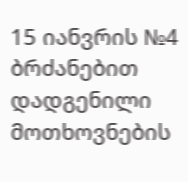15 იანვრის №4 ბრძანებით დადგენილი მოთხოვნების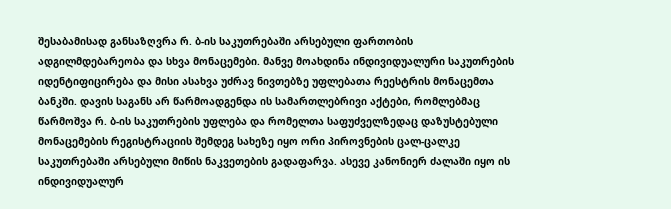შესაბამისად განსაზღვრა რ. ბ-ის საკუთრებაში არსებული ფართობის ადგილმდებარეობა და სხვა მონაცემები. მანვე მოახდინა ინდივიდუალური საკუთრების იდენტიფიცირება და მისი ასახვა უძრავ ნივთებზე უფლებათა რეესტრის მონაცემთა ბანკში. დავის საგანს არ წარმოადგენდა ის სამართლებრივი აქტები, რომლებმაც წარმოშვა რ. ბ-ის საკუთრების უფლება და რომელთა საფუძველზედაც დაზუსტებული მონაცემების რეგისტრაციის შემდეგ სახეზე იყო ორი პიროვნების ცალ-ცალკე საკუთრებაში არსებული მიწის ნაკვეთების გადაფარვა. ასევე კანონიერ ძალაში იყო ის ინდივიდუალურ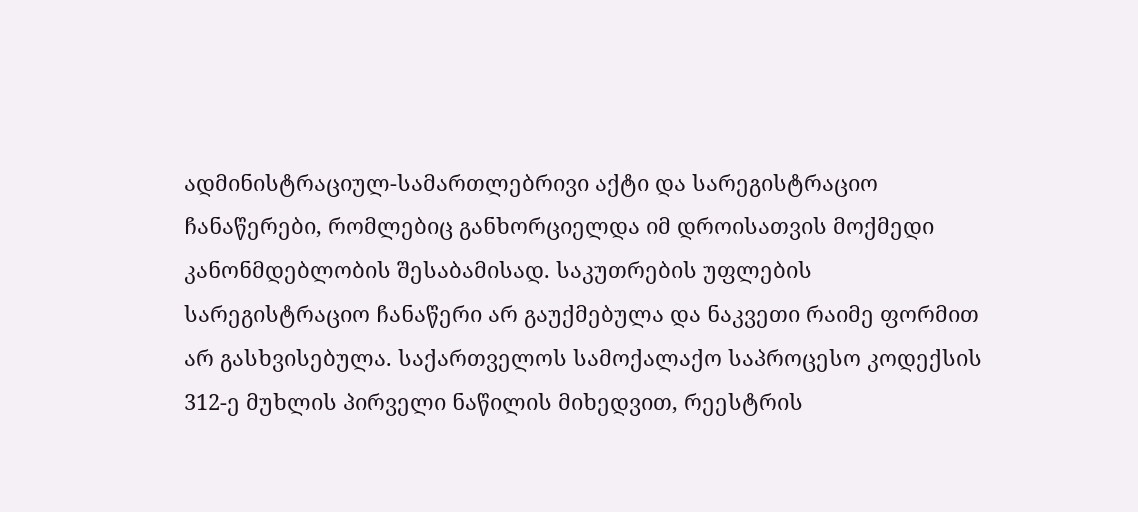ადმინისტრაციულ-სამართლებრივი აქტი და სარეგისტრაციო ჩანაწერები, რომლებიც განხორციელდა იმ დროისათვის მოქმედი კანონმდებლობის შესაბამისად. საკუთრების უფლების სარეგისტრაციო ჩანაწერი არ გაუქმებულა და ნაკვეთი რაიმე ფორმით არ გასხვისებულა. საქართველოს სამოქალაქო საპროცესო კოდექსის 312-ე მუხლის პირველი ნაწილის მიხედვით, რეესტრის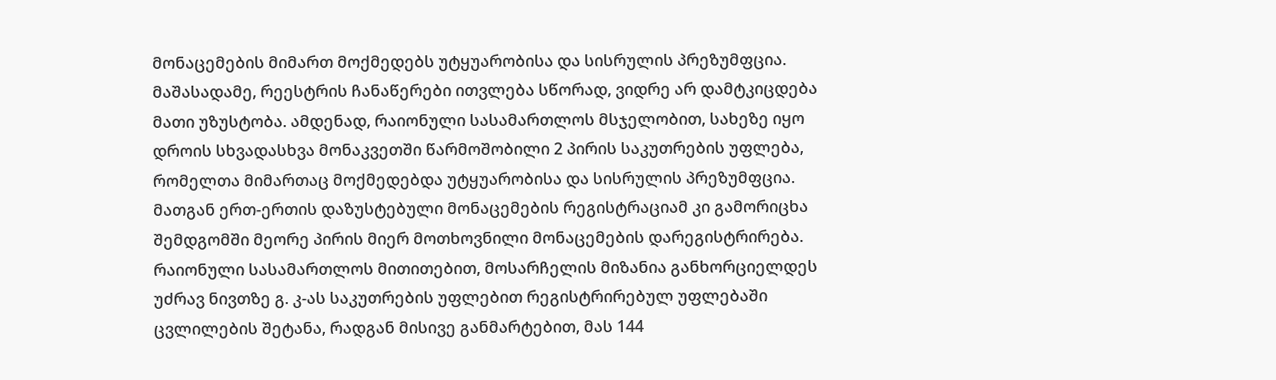მონაცემების მიმართ მოქმედებს უტყუარობისა და სისრულის პრეზუმფცია. მაშასადამე, რეესტრის ჩანაწერები ითვლება სწორად, ვიდრე არ დამტკიცდება მათი უზუსტობა. ამდენად, რაიონული სასამართლოს მსჯელობით, სახეზე იყო დროის სხვადასხვა მონაკვეთში წარმოშობილი 2 პირის საკუთრების უფლება, რომელთა მიმართაც მოქმედებდა უტყუარობისა და სისრულის პრეზუმფცია. მათგან ერთ-ერთის დაზუსტებული მონაცემების რეგისტრაციამ კი გამორიცხა შემდგომში მეორე პირის მიერ მოთხოვნილი მონაცემების დარეგისტრირება.
რაიონული სასამართლოს მითითებით, მოსარჩელის მიზანია განხორციელდეს უძრავ ნივთზე გ. კ-ას საკუთრების უფლებით რეგისტრირებულ უფლებაში ცვლილების შეტანა, რადგან მისივე განმარტებით, მას 144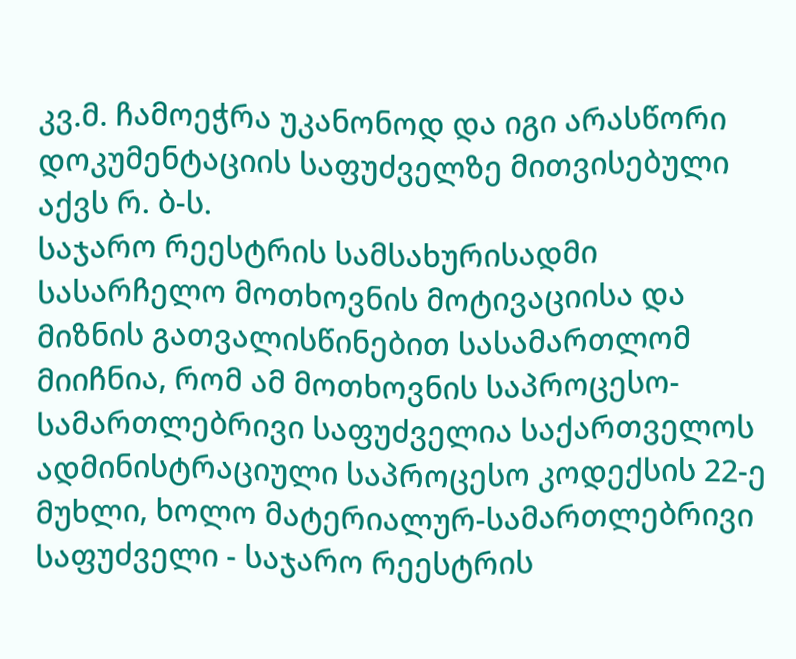კვ.მ. ჩამოეჭრა უკანონოდ და იგი არასწორი დოკუმენტაციის საფუძველზე მითვისებული აქვს რ. ბ-ს.
საჯარო რეესტრის სამსახურისადმი სასარჩელო მოთხოვნის მოტივაციისა და მიზნის გათვალისწინებით სასამართლომ მიიჩნია, რომ ამ მოთხოვნის საპროცესო-სამართლებრივი საფუძველია საქართველოს ადმინისტრაციული საპროცესო კოდექსის 22-ე მუხლი, ხოლო მატერიალურ-სამართლებრივი საფუძველი - საჯარო რეესტრის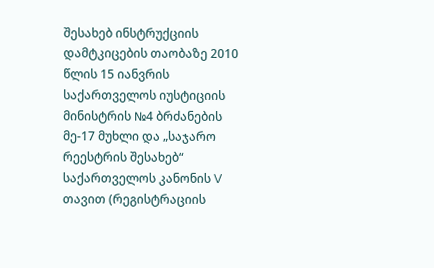შესახებ ინსტრუქციის დამტკიცების თაობაზე 2010 წლის 15 იანვრის საქართველოს იუსტიციის მინისტრის №4 ბრძანების მე-17 მუხლი და „საჯარო რეესტრის შესახებ“ საქართველოს კანონის V თავით (რეგისტრაციის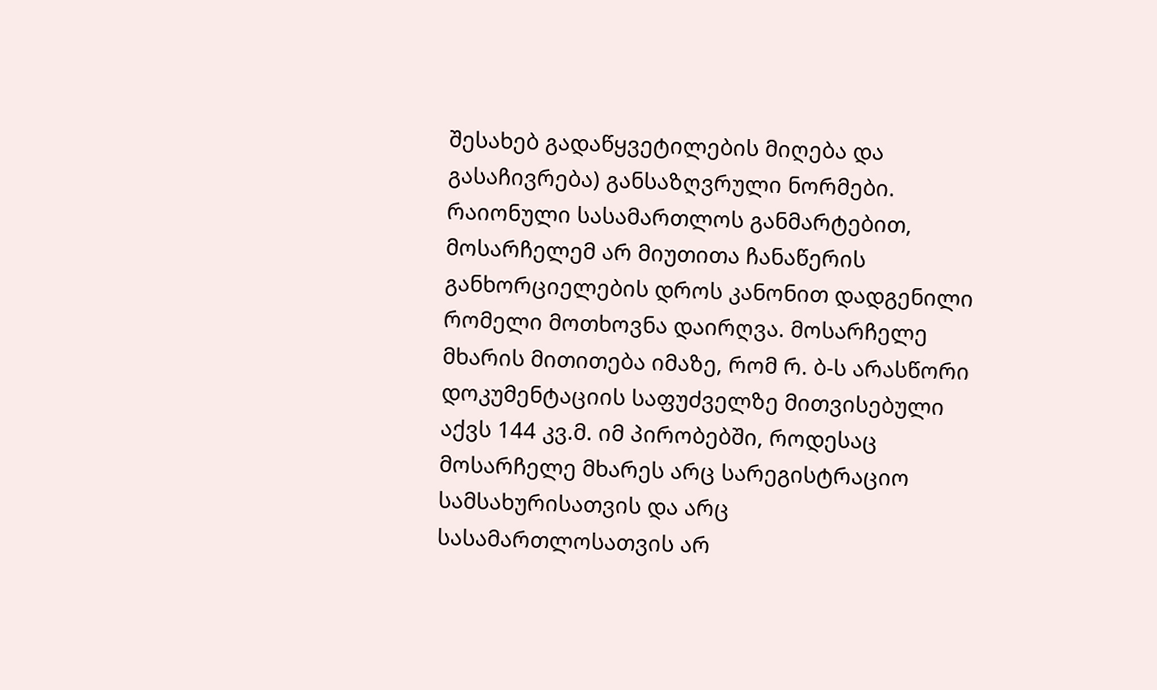შესახებ გადაწყვეტილების მიღება და გასაჩივრება) განსაზღვრული ნორმები.
რაიონული სასამართლოს განმარტებით, მოსარჩელემ არ მიუთითა ჩანაწერის განხორციელების დროს კანონით დადგენილი რომელი მოთხოვნა დაირღვა. მოსარჩელე მხარის მითითება იმაზე, რომ რ. ბ-ს არასწორი დოკუმენტაციის საფუძველზე მითვისებული აქვს 144 კვ.მ. იმ პირობებში, როდესაც მოსარჩელე მხარეს არც სარეგისტრაციო სამსახურისათვის და არც სასამართლოსათვის არ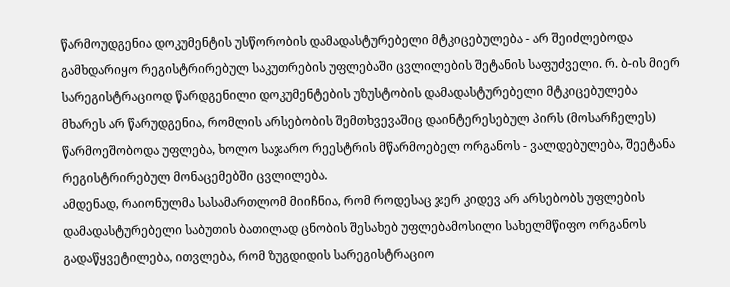წარმოუდგენია დოკუმენტის უსწორობის დამადასტურებელი მტკიცებულება - არ შეიძლებოდა გამხდარიყო რეგისტრირებულ საკუთრების უფლებაში ცვლილების შეტანის საფუძველი. რ. ბ-ის მიერ სარეგისტრაციოდ წარდგენილი დოკუმენტების უზუსტობის დამადასტურებელი მტკიცებულება მხარეს არ წარუდგენია, რომლის არსებობის შემთხვევაშიც დაინტერესებულ პირს (მოსარჩელეს) წარმოეშობოდა უფლება, ხოლო საჯარო რეესტრის მწარმოებელ ორგანოს - ვალდებულება, შეეტანა რეგისტრირებულ მონაცემებში ცვლილება.
ამდენად, რაიონულმა სასამართლომ მიიჩნია, რომ როდესაც ჯერ კიდევ არ არსებობს უფლების დამადასტურებელი საბუთის ბათილად ცნობის შესახებ უფლებამოსილი სახელმწიფო ორგანოს გადაწყვეტილება, ითვლება, რომ ზუგდიდის სარეგისტრაციო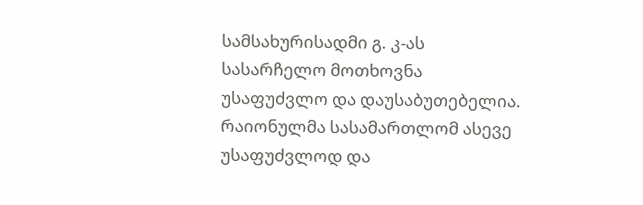სამსახურისადმი გ. კ-ას სასარჩელო მოთხოვნა უსაფუძვლო და დაუსაბუთებელია. რაიონულმა სასამართლომ ასევე უსაფუძვლოდ და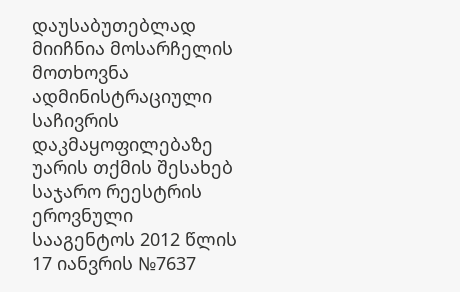დაუსაბუთებლად მიიჩნია მოსარჩელის მოთხოვნა ადმინისტრაციული საჩივრის დაკმაყოფილებაზე უარის თქმის შესახებ საჯარო რეესტრის ეროვნული სააგენტოს 2012 წლის 17 იანვრის №7637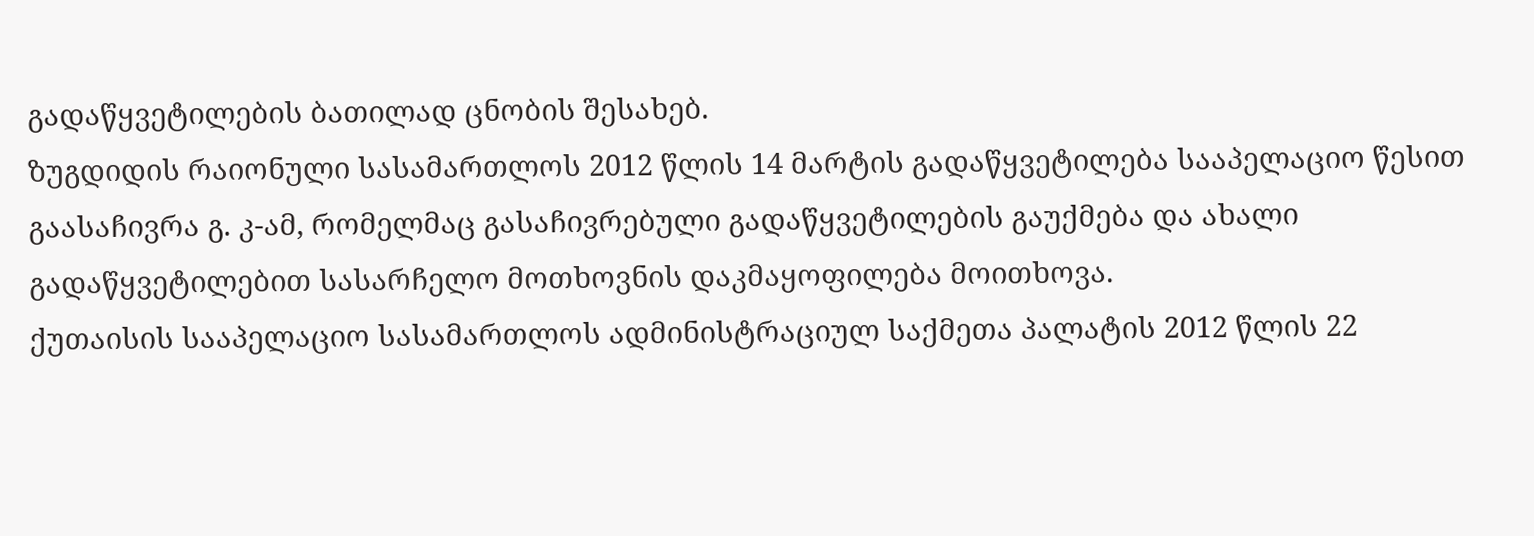გადაწყვეტილების ბათილად ცნობის შესახებ.
ზუგდიდის რაიონული სასამართლოს 2012 წლის 14 მარტის გადაწყვეტილება სააპელაციო წესით გაასაჩივრა გ. კ-ამ, რომელმაც გასაჩივრებული გადაწყვეტილების გაუქმება და ახალი გადაწყვეტილებით სასარჩელო მოთხოვნის დაკმაყოფილება მოითხოვა.
ქუთაისის სააპელაციო სასამართლოს ადმინისტრაციულ საქმეთა პალატის 2012 წლის 22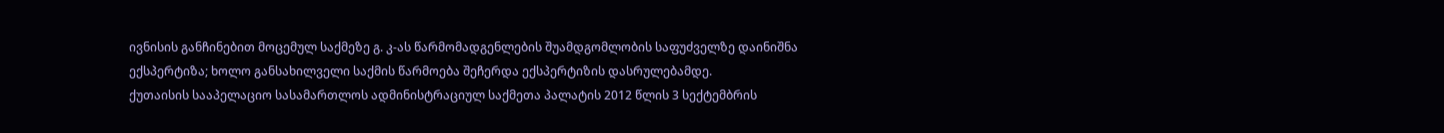ივნისის განჩინებით მოცემულ საქმეზე გ. კ-ას წარმომადგენლების შუამდგომლობის საფუძველზე დაინიშნა ექსპერტიზა; ხოლო განსახილველი საქმის წარმოება შეჩერდა ექსპერტიზის დასრულებამდე.
ქუთაისის სააპელაციო სასამართლოს ადმინისტრაციულ საქმეთა პალატის 2012 წლის 3 სექტემბრის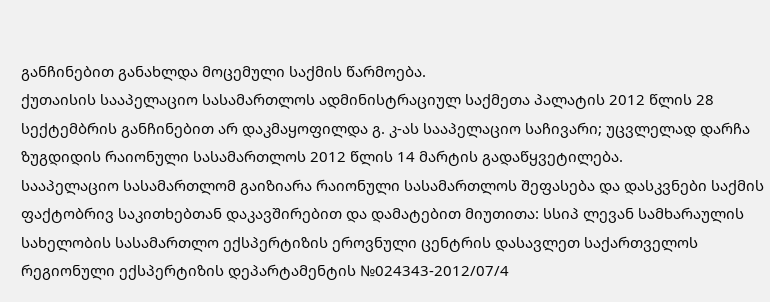განჩინებით განახლდა მოცემული საქმის წარმოება.
ქუთაისის სააპელაციო სასამართლოს ადმინისტრაციულ საქმეთა პალატის 2012 წლის 28 სექტემბრის განჩინებით არ დაკმაყოფილდა გ. კ-ას სააპელაციო საჩივარი; უცვლელად დარჩა ზუგდიდის რაიონული სასამართლოს 2012 წლის 14 მარტის გადაწყვეტილება.
სააპელაციო სასამართლომ გაიზიარა რაიონული სასამართლოს შეფასება და დასკვნები საქმის ფაქტობრივ საკითხებთან დაკავშირებით და დამატებით მიუთითა: სსიპ ლევან სამხარაულის სახელობის სასამართლო ექსპერტიზის ეროვნული ცენტრის დასავლეთ საქართველოს რეგიონული ექსპერტიზის დეპარტამენტის №024343-2012/07/4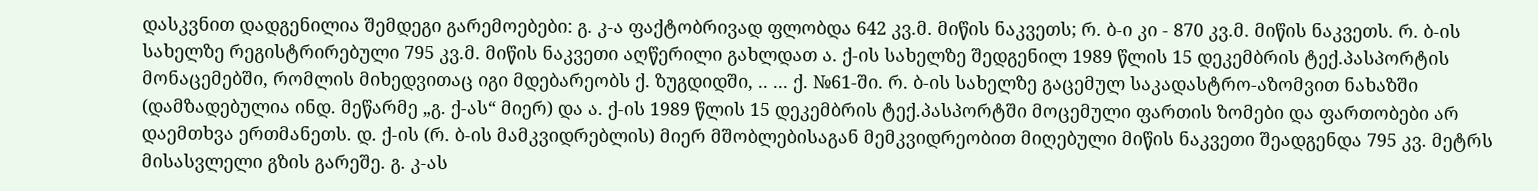დასკვნით დადგენილია შემდეგი გარემოებები: გ. კ-ა ფაქტობრივად ფლობდა 642 კვ.მ. მიწის ნაკვეთს; რ. ბ-ი კი - 870 კვ.მ. მიწის ნაკვეთს. რ. ბ-ის სახელზე რეგისტრირებული 795 კვ.მ. მიწის ნაკვეთი აღწერილი გახლდათ ა. ქ-ის სახელზე შედგენილ 1989 წლის 15 დეკემბრის ტექ.პასპორტის მონაცემებში, რომლის მიხედვითაც იგი მდებარეობს ქ. ზუგდიდში, .. ... ქ. №61-ში. რ. ბ-ის სახელზე გაცემულ საკადასტრო-აზომვით ნახაზში (დამზადებულია ინდ. მეწარმე „გ. ქ-ას“ მიერ) და ა. ქ-ის 1989 წლის 15 დეკემბრის ტექ.პასპორტში მოცემული ფართის ზომები და ფართობები არ დაემთხვა ერთმანეთს. დ. ქ-ის (რ. ბ-ის მამკვიდრებლის) მიერ მშობლებისაგან მემკვიდრეობით მიღებული მიწის ნაკვეთი შეადგენდა 795 კვ. მეტრს მისასვლელი გზის გარეშე. გ. კ-ას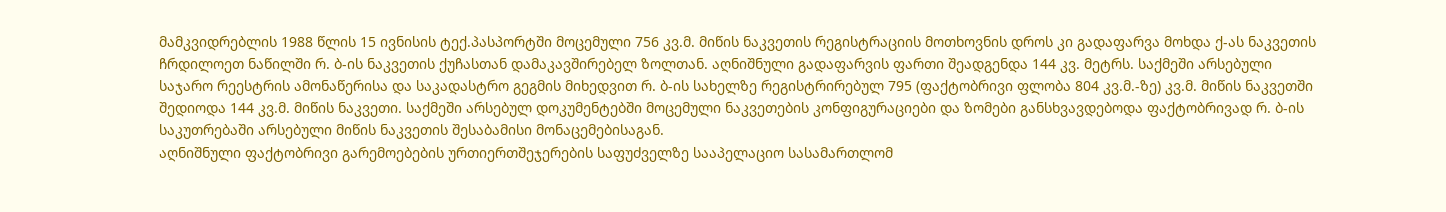მამკვიდრებლის 1988 წლის 15 ივნისის ტექ.პასპორტში მოცემული 756 კვ.მ. მიწის ნაკვეთის რეგისტრაციის მოთხოვნის დროს კი გადაფარვა მოხდა ქ-ას ნაკვეთის ჩრდილოეთ ნაწილში რ. ბ-ის ნაკვეთის ქუჩასთან დამაკავშირებელ ზოლთან. აღნიშნული გადაფარვის ფართი შეადგენდა 144 კვ. მეტრს. საქმეში არსებული საჯარო რეესტრის ამონაწერისა და საკადასტრო გეგმის მიხედვით რ. ბ-ის სახელზე რეგისტრირებულ 795 (ფაქტობრივი ფლობა 804 კვ.მ.-ზე) კვ.მ. მიწის ნაკვეთში შედიოდა 144 კვ.მ. მიწის ნაკვეთი. საქმეში არსებულ დოკუმენტებში მოცემული ნაკვეთების კონფიგურაციები და ზომები განსხვავდებოდა ფაქტობრივად რ. ბ-ის საკუთრებაში არსებული მიწის ნაკვეთის შესაბამისი მონაცემებისაგან.
აღნიშნული ფაქტობრივი გარემოებების ურთიერთშეჯერების საფუძველზე სააპელაციო სასამართლომ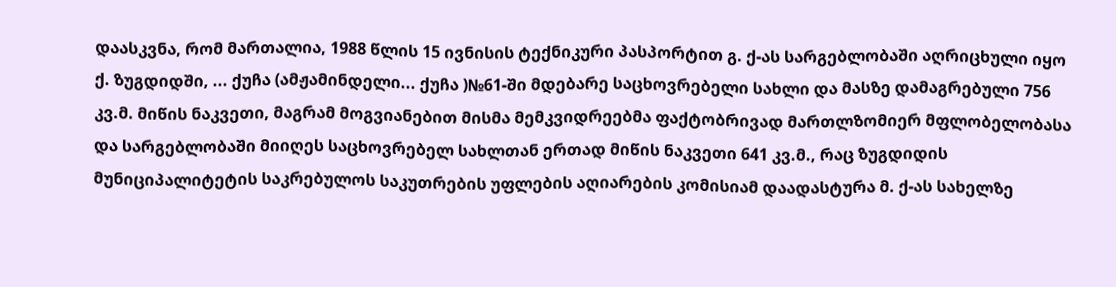დაასკვნა, რომ მართალია, 1988 წლის 15 ივნისის ტექნიკური პასპორტით გ. ქ-ას სარგებლობაში აღრიცხული იყო ქ. ზუგდიდში, ... ქუჩა (ამჟამინდელი... ქუჩა )№61-ში მდებარე საცხოვრებელი სახლი და მასზე დამაგრებული 756 კვ.მ. მიწის ნაკვეთი, მაგრამ მოგვიანებით მისმა მემკვიდრეებმა ფაქტობრივად მართლზომიერ მფლობელობასა და სარგებლობაში მიიღეს საცხოვრებელ სახლთან ერთად მიწის ნაკვეთი 641 კვ.მ., რაც ზუგდიდის მუნიციპალიტეტის საკრებულოს საკუთრების უფლების აღიარების კომისიამ დაადასტურა მ. ქ-ას სახელზე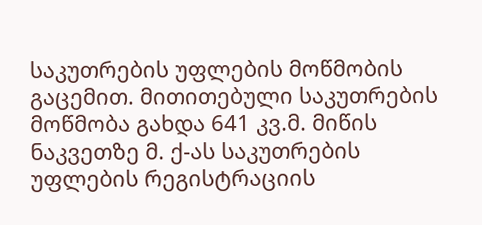საკუთრების უფლების მოწმობის გაცემით. მითითებული საკუთრების მოწმობა გახდა 641 კვ.მ. მიწის ნაკვეთზე მ. ქ-ას საკუთრების უფლების რეგისტრაციის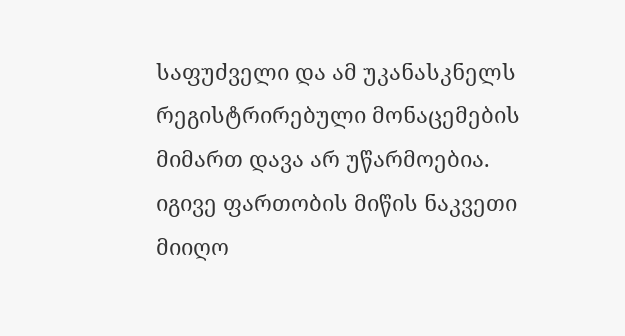საფუძველი და ამ უკანასკნელს რეგისტრირებული მონაცემების მიმართ დავა არ უწარმოებია. იგივე ფართობის მიწის ნაკვეთი მიიღო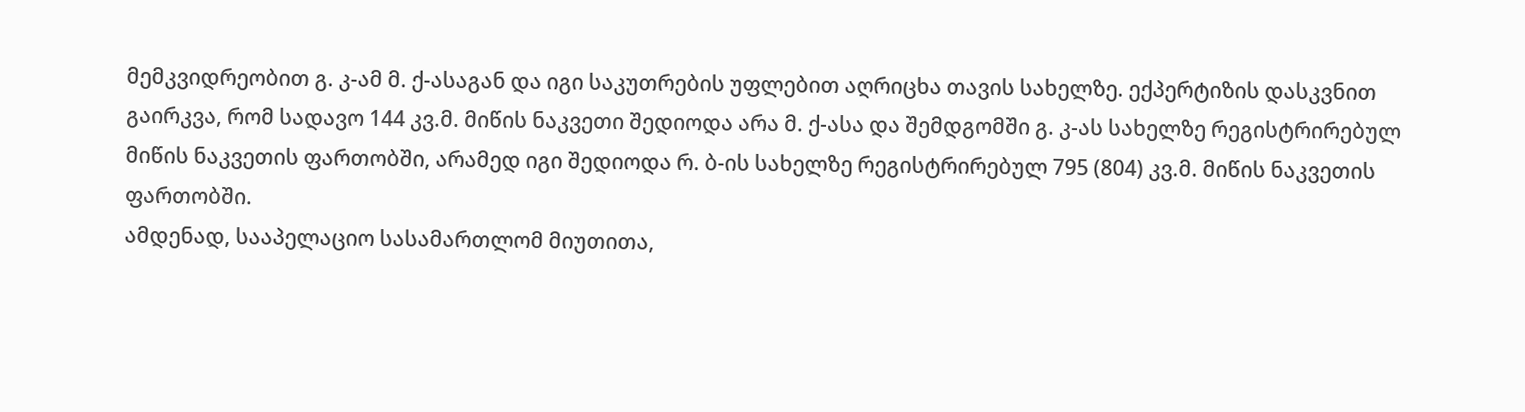მემკვიდრეობით გ. კ-ამ მ. ქ-ასაგან და იგი საკუთრების უფლებით აღრიცხა თავის სახელზე. ექპერტიზის დასკვნით გაირკვა, რომ სადავო 144 კვ.მ. მიწის ნაკვეთი შედიოდა არა მ. ქ-ასა და შემდგომში გ. კ-ას სახელზე რეგისტრირებულ მიწის ნაკვეთის ფართობში, არამედ იგი შედიოდა რ. ბ-ის სახელზე რეგისტრირებულ 795 (804) კვ.მ. მიწის ნაკვეთის ფართობში.
ამდენად, სააპელაციო სასამართლომ მიუთითა,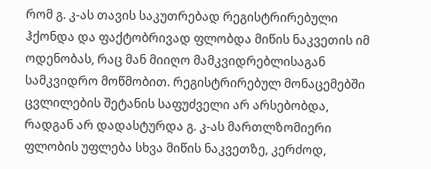რომ გ. კ-ას თავის საკუთრებად რეგისტრირებული ჰქონდა და ფაქტობრივად ფლობდა მიწის ნაკვეთის იმ ოდენობას, რაც მან მიიღო მამკვიდრებლისაგან სამკვიდრო მოწმობით. რეგისტრირებულ მონაცემებში ცვლილების შეტანის საფუძველი არ არსებობდა, რადგან არ დადასტურდა გ. კ-ას მართლზომიერი ფლობის უფლება სხვა მიწის ნაკვეთზე, კერძოდ,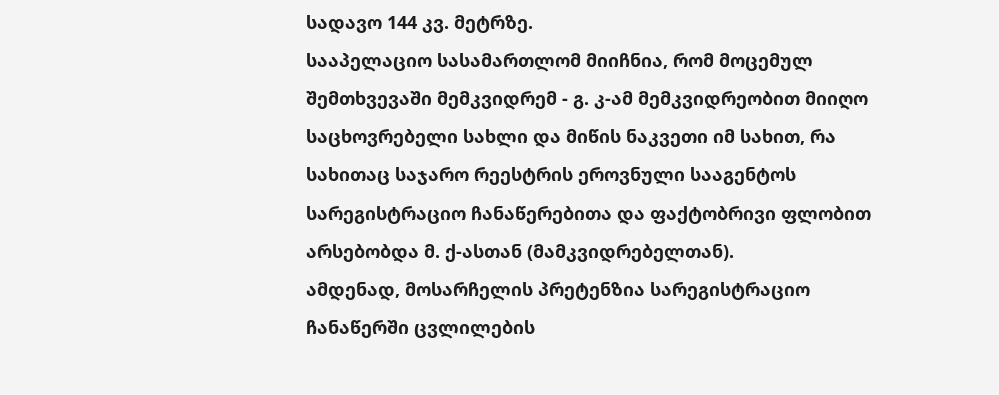სადავო 144 კვ. მეტრზე.
სააპელაციო სასამართლომ მიიჩნია, რომ მოცემულ შემთხვევაში მემკვიდრემ - გ. კ-ამ მემკვიდრეობით მიიღო საცხოვრებელი სახლი და მიწის ნაკვეთი იმ სახით, რა სახითაც საჯარო რეესტრის ეროვნული სააგენტოს სარეგისტრაციო ჩანაწერებითა და ფაქტობრივი ფლობით არსებობდა მ. ქ-ასთან (მამკვიდრებელთან).
ამდენად, მოსარჩელის პრეტენზია სარეგისტრაციო ჩანაწერში ცვლილების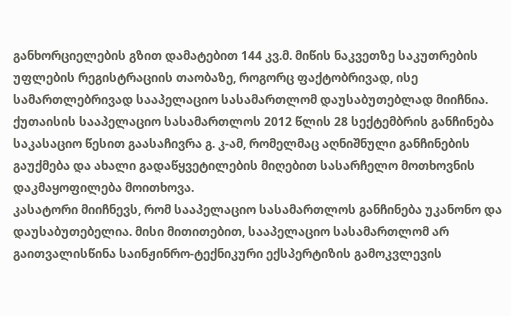განხორციელების გზით დამატებით 144 კვ.მ. მიწის ნაკვეთზე საკუთრების უფლების რეგისტრაციის თაობაზე, როგორც ფაქტობრივად, ისე სამართლებრივად სააპელაციო სასამართლომ დაუსაბუთებლად მიიჩნია.
ქუთაისის სააპელაციო სასამართლოს 2012 წლის 28 სექტემბრის განჩინება საკასაციო წესით გაასაჩივრა გ. კ-ამ, რომელმაც აღნიშნული განჩინების გაუქმება და ახალი გადაწყვეტილების მიღებით სასარჩელო მოთხოვნის დაკმაყოფილება მოითხოვა.
კასატორი მიიჩნევს, რომ სააპელაციო სასამართლოს განჩინება უკანონო და დაუსაბუთებელია. მისი მითითებით, სააპელაციო სასამართლომ არ გაითვალისწინა საინჟინრო-ტექნიკური ექსპერტიზის გამოკვლევის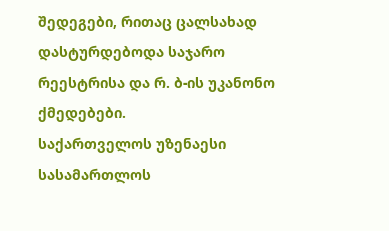შედეგები, რითაც ცალსახად დასტურდებოდა საჯარო რეესტრისა და რ. ბ-ის უკანონო ქმედებები.
საქართველოს უზენაესი სასამართლოს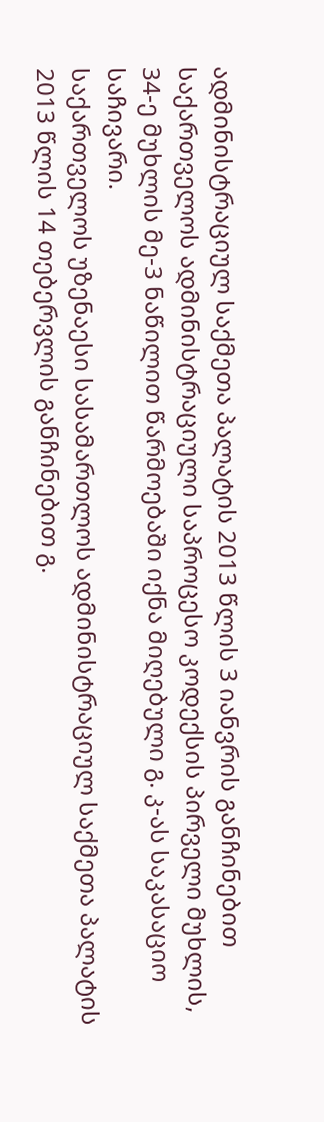ადმინისტრაციულ საქმეთა პალატის 2013 წლის 3 იანვრის განჩინებით საქართველოს ადმინისტრაციული საპროცესო კოდექსის პირველი მუხლის, 34-ე მუხლის მე-3 ნაწილით წარმოებაში იქნა მიღებული გ. კ-ას საკასაციო საჩივარი.
საქართველოს უზენაესი სასამართლოს ადმინისტრაციულ საქმეთა პალატის 2013 წლის 14 თებერვლის განჩინებით გ.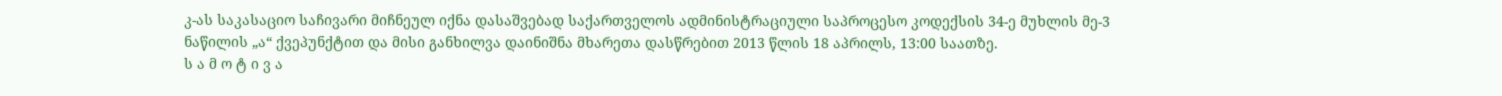კ-ას საკასაციო საჩივარი მიჩნეულ იქნა დასაშვებად საქართველოს ადმინისტრაციული საპროცესო კოდექსის 34-ე მუხლის მე-3 ნაწილის „ა“ ქვეპუნქტით და მისი განხილვა დაინიშნა მხარეთა დასწრებით 2013 წლის 18 აპრილს, 13:00 საათზე.
ს ა მ ო ტ ი ვ ა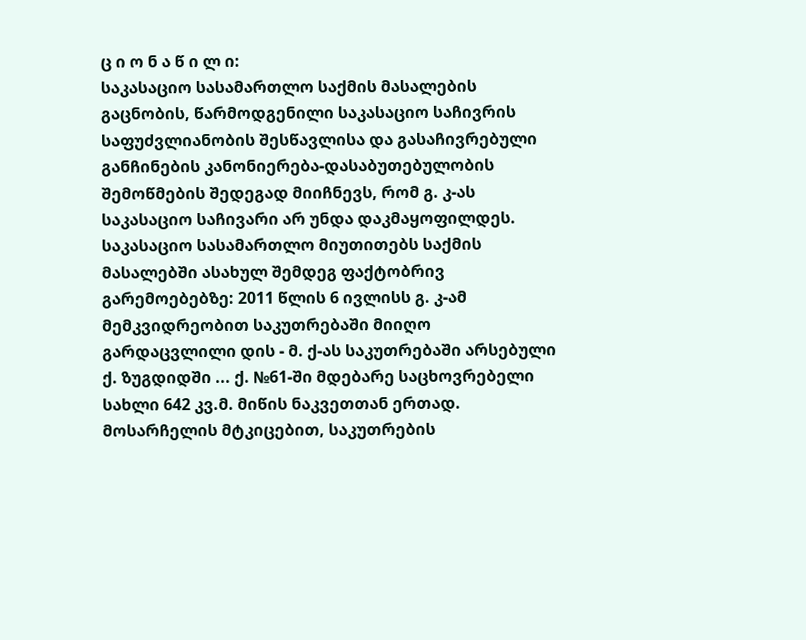ც ი ო ნ ა წ ი ლ ი:
საკასაციო სასამართლო საქმის მასალების გაცნობის, წარმოდგენილი საკასაციო საჩივრის საფუძვლიანობის შესწავლისა და გასაჩივრებული განჩინების კანონიერება-დასაბუთებულობის შემოწმების შედეგად მიიჩნევს, რომ გ. კ-ას საკასაციო საჩივარი არ უნდა დაკმაყოფილდეს.
საკასაციო სასამართლო მიუთითებს საქმის მასალებში ასახულ შემდეგ ფაქტობრივ გარემოებებზე: 2011 წლის 6 ივლისს გ. კ-ამ მემკვიდრეობით საკუთრებაში მიიღო გარდაცვლილი დის - მ. ქ-ას საკუთრებაში არსებული ქ. ზუგდიდში ... ქ. №61-ში მდებარე საცხოვრებელი სახლი 642 კვ.მ. მიწის ნაკვეთთან ერთად. მოსარჩელის მტკიცებით, საკუთრების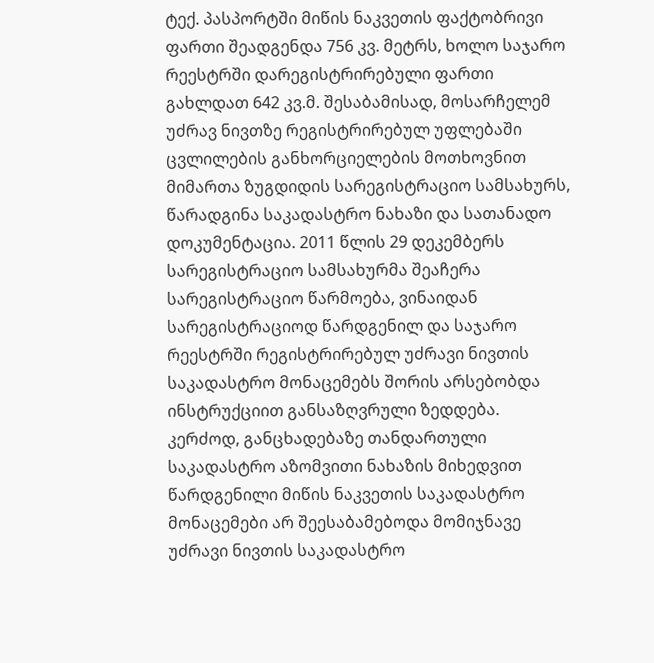ტექ. პასპორტში მიწის ნაკვეთის ფაქტობრივი ფართი შეადგენდა 756 კვ. მეტრს, ხოლო საჯარო რეესტრში დარეგისტრირებული ფართი გახლდათ 642 კვ.მ. შესაბამისად, მოსარჩელემ უძრავ ნივთზე რეგისტრირებულ უფლებაში ცვლილების განხორციელების მოთხოვნით მიმართა ზუგდიდის სარეგისტრაციო სამსახურს, წარადგინა საკადასტრო ნახაზი და სათანადო დოკუმენტაცია. 2011 წლის 29 დეკემბერს სარეგისტრაციო სამსახურმა შეაჩერა სარეგისტრაციო წარმოება, ვინაიდან სარეგისტრაციოდ წარდგენილ და საჯარო რეესტრში რეგისტრირებულ უძრავი ნივთის საკადასტრო მონაცემებს შორის არსებობდა ინსტრუქციით განსაზღვრული ზედდება. კერძოდ, განცხადებაზე თანდართული საკადასტრო აზომვითი ნახაზის მიხედვით წარდგენილი მიწის ნაკვეთის საკადასტრო მონაცემები არ შეესაბამებოდა მომიჯნავე უძრავი ნივთის საკადასტრო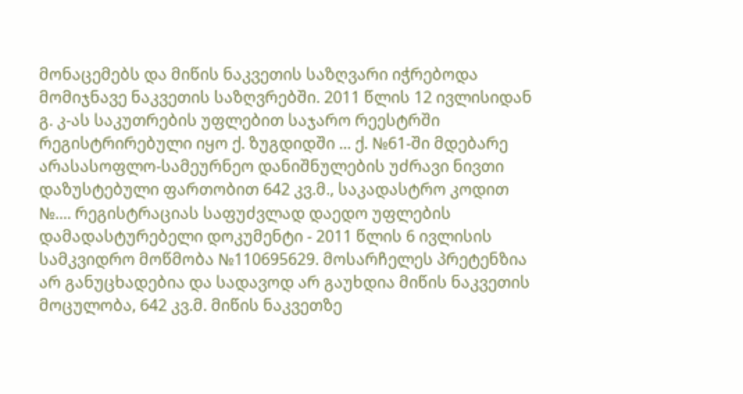მონაცემებს და მიწის ნაკვეთის საზღვარი იჭრებოდა მომიჯნავე ნაკვეთის საზღვრებში. 2011 წლის 12 ივლისიდან გ. კ-ას საკუთრების უფლებით საჯარო რეესტრში რეგისტრირებული იყო ქ. ზუგდიდში ... ქ. №61-ში მდებარე არასასოფლო-სამეურნეო დანიშნულების უძრავი ნივთი დაზუსტებული ფართობით 642 კვ.მ., საკადასტრო კოდით №.... რეგისტრაციას საფუძვლად დაედო უფლების დამადასტურებელი დოკუმენტი - 2011 წლის 6 ივლისის სამკვიდრო მოწმობა №110695629. მოსარჩელეს პრეტენზია არ განუცხადებია და სადავოდ არ გაუხდია მიწის ნაკვეთის მოცულობა, 642 კვ.მ. მიწის ნაკვეთზე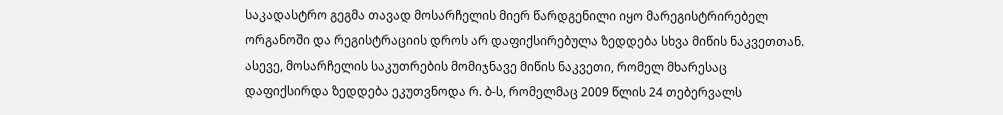საკადასტრო გეგმა თავად მოსარჩელის მიერ წარდგენილი იყო მარეგისტრირებელ ორგანოში და რეგისტრაციის დროს არ დაფიქსირებულა ზედდება სხვა მიწის ნაკვეთთან. ასევე, მოსარჩელის საკუთრების მომიჯნავე მიწის ნაკვეთი, რომელ მხარესაც დაფიქსირდა ზედდება ეკუთვნოდა რ. ბ-ს, რომელმაც 2009 წლის 24 თებერვალს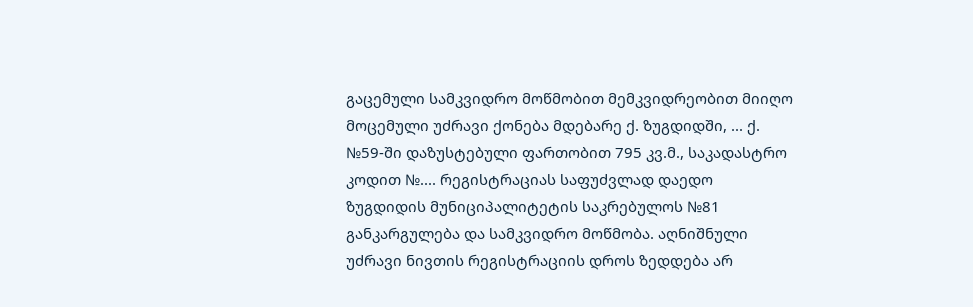გაცემული სამკვიდრო მოწმობით მემკვიდრეობით მიიღო მოცემული უძრავი ქონება მდებარე ქ. ზუგდიდში, ... ქ. №59-ში დაზუსტებული ფართობით 795 კვ.მ., საკადასტრო კოდით №.... რეგისტრაციას საფუძვლად დაედო ზუგდიდის მუნიციპალიტეტის საკრებულოს №81 განკარგულება და სამკვიდრო მოწმობა. აღნიშნული უძრავი ნივთის რეგისტრაციის დროს ზედდება არ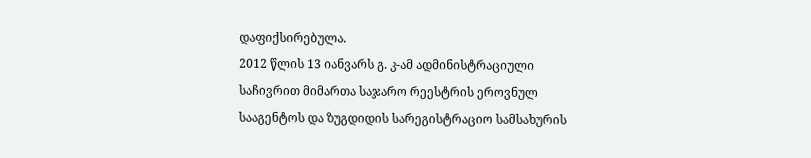დაფიქსირებულა.
2012 წლის 13 იანვარს გ. კ-ამ ადმინისტრაციული საჩივრით მიმართა საჯარო რეესტრის ეროვნულ სააგენტოს და ზუგდიდის სარეგისტრაციო სამსახურის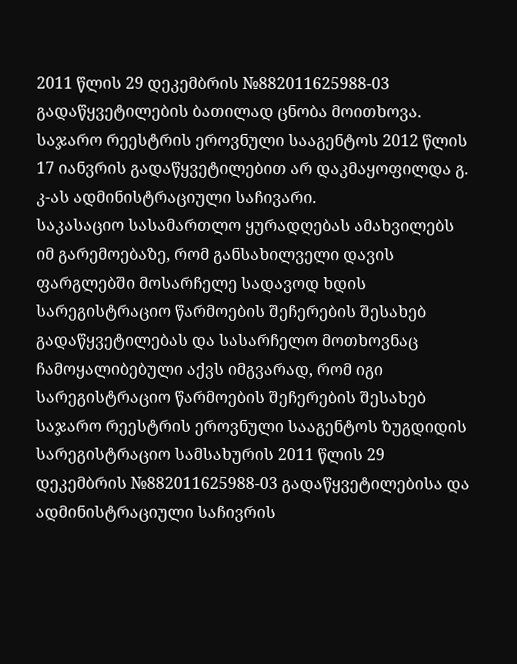2011 წლის 29 დეკემბრის №882011625988-03 გადაწყვეტილების ბათილად ცნობა მოითხოვა. საჯარო რეესტრის ეროვნული სააგენტოს 2012 წლის 17 იანვრის გადაწყვეტილებით არ დაკმაყოფილდა გ. კ-ას ადმინისტრაციული საჩივარი.
საკასაციო სასამართლო ყურადღებას ამახვილებს იმ გარემოებაზე, რომ განსახილველი დავის ფარგლებში მოსარჩელე სადავოდ ხდის სარეგისტრაციო წარმოების შეჩერების შესახებ გადაწყვეტილებას და სასარჩელო მოთხოვნაც ჩამოყალიბებული აქვს იმგვარად, რომ იგი სარეგისტრაციო წარმოების შეჩერების შესახებ საჯარო რეესტრის ეროვნული სააგენტოს ზუგდიდის სარეგისტრაციო სამსახურის 2011 წლის 29 დეკემბრის №882011625988-03 გადაწყვეტილებისა და ადმინისტრაციული საჩივრის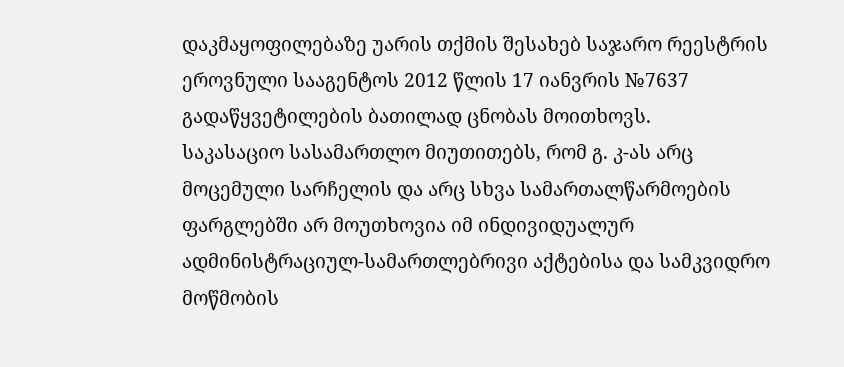დაკმაყოფილებაზე უარის თქმის შესახებ საჯარო რეესტრის ეროვნული სააგენტოს 2012 წლის 17 იანვრის №7637 გადაწყვეტილების ბათილად ცნობას მოითხოვს.
საკასაციო სასამართლო მიუთითებს, რომ გ. კ-ას არც მოცემული სარჩელის და არც სხვა სამართალწარმოების ფარგლებში არ მოუთხოვია იმ ინდივიდუალურ ადმინისტრაციულ-სამართლებრივი აქტებისა და სამკვიდრო მოწმობის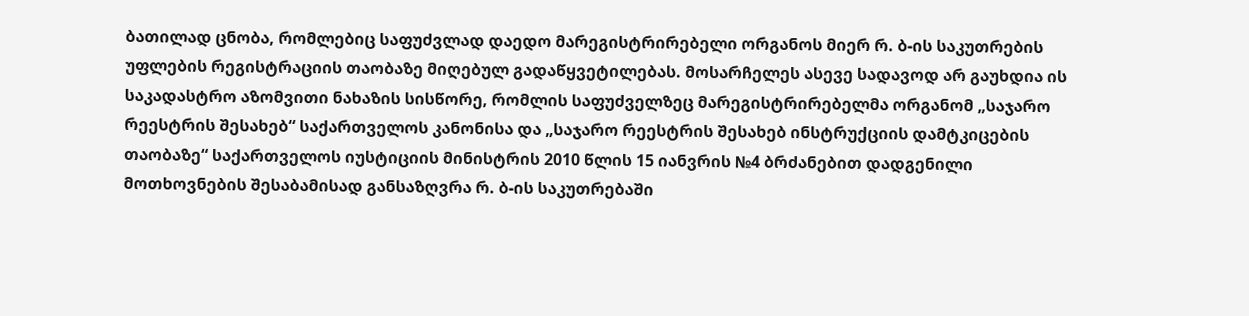ბათილად ცნობა, რომლებიც საფუძვლად დაედო მარეგისტრირებელი ორგანოს მიერ რ. ბ-ის საკუთრების უფლების რეგისტრაციის თაობაზე მიღებულ გადაწყვეტილებას. მოსარჩელეს ასევე სადავოდ არ გაუხდია ის საკადასტრო აზომვითი ნახაზის სისწორე, რომლის საფუძველზეც მარეგისტრირებელმა ორგანომ „საჯარო რეესტრის შესახებ“ საქართველოს კანონისა და „საჯარო რეესტრის შესახებ ინსტრუქციის დამტკიცების თაობაზე“ საქართველოს იუსტიციის მინისტრის 2010 წლის 15 იანვრის №4 ბრძანებით დადგენილი მოთხოვნების შესაბამისად განსაზღვრა რ. ბ-ის საკუთრებაში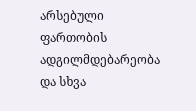არსებული ფართობის ადგილმდებარეობა და სხვა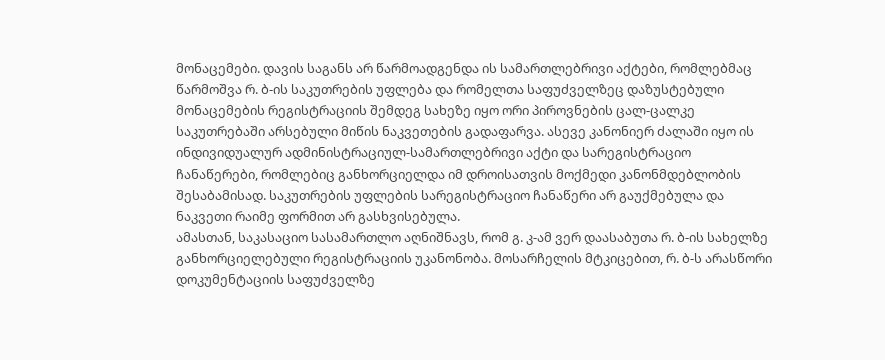მონაცემები. დავის საგანს არ წარმოადგენდა ის სამართლებრივი აქტები, რომლებმაც წარმოშვა რ. ბ-ის საკუთრების უფლება და რომელთა საფუძველზეც დაზუსტებული მონაცემების რეგისტრაციის შემდეგ სახეზე იყო ორი პიროვნების ცალ-ცალკე საკუთრებაში არსებული მიწის ნაკვეთების გადაფარვა. ასევე კანონიერ ძალაში იყო ის ინდივიდუალურ ადმინისტრაციულ-სამართლებრივი აქტი და სარეგისტრაციო ჩანაწერები, რომლებიც განხორციელდა იმ დროისათვის მოქმედი კანონმდებლობის შესაბამისად. საკუთრების უფლების სარეგისტრაციო ჩანაწერი არ გაუქმებულა და ნაკვეთი რაიმე ფორმით არ გასხვისებულა.
ამასთან, საკასაციო სასამართლო აღნიშნავს, რომ გ. კ-ამ ვერ დაასაბუთა რ. ბ-ის სახელზე განხორციელებული რეგისტრაციის უკანონობა. მოსარჩელის მტკიცებით, რ. ბ-ს არასწორი დოკუმენტაციის საფუძველზე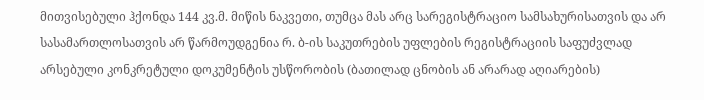მითვისებული ჰქონდა 144 კვ.მ. მიწის ნაკვეთი, თუმცა მას არც სარეგისტრაციო სამსახურისათვის და არ სასამართლოსათვის არ წარმოუდგენია რ. ბ-ის საკუთრების უფლების რეგისტრაციის საფუძვლად არსებული კონკრეტული დოკუმენტის უსწორობის (ბათილად ცნობის ან არარად აღიარების)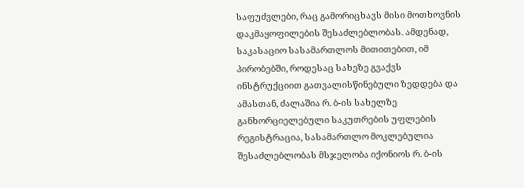საფუძვლები, რაც გამორიცხავს მისი მოთხოვნის დაკმაყოფილების შესაძლებლობას. ამდენად, საკასაციო სასამართლოს მითითებით, იმ პირობებში, როდესაც სახეზე გვაქვს ინსტრუქციით გათვალისწინებული ზედდება და ამასთან, ძალაშია რ. ბ-ის სახელზე განხორციელებული საკუთრების უფლების რეგისტრაცია, სასამართლო მოკლებულია შესაძლებლობას მსჯელობა იქონიოს რ. ბ-ის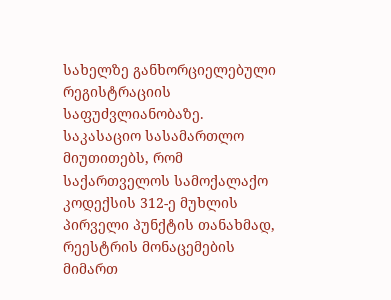სახელზე განხორციელებული რეგისტრაციის საფუძვლიანობაზე.
საკასაციო სასამართლო მიუთითებს, რომ საქართველოს სამოქალაქო კოდექსის 312-ე მუხლის პირველი პუნქტის თანახმად, რეესტრის მონაცემების მიმართ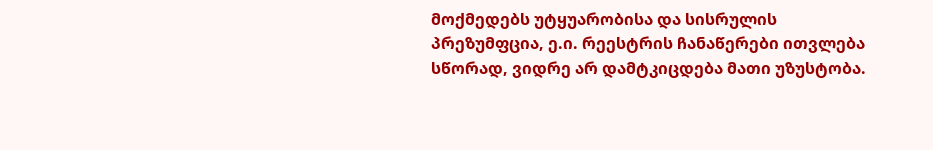მოქმედებს უტყუარობისა და სისრულის პრეზუმფცია, ე.ი. რეესტრის ჩანაწერები ითვლება სწორად, ვიდრე არ დამტკიცდება მათი უზუსტობა.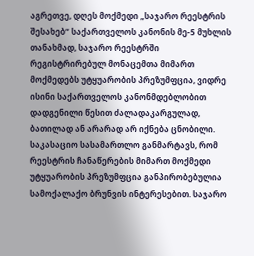აგრეთვე, დღეს მოქმედი „საჯარო რეესტრის შესახებ“ საქართველოს კანონის მე-5 მუხლის თანახმად, საჯარო რეესტრში რეგისტრირებულ მონაცემთა მიმართ მოქმედებს უტყუარობის პრეზუმფცია, ვიდრე ისინი საქართველოს კანონმდებლობით დადგენილი წესით ძალადაკარგულად, ბათილად ან არარად არ იქნება ცნობილი.
საკასაციო სასამართლო განმარტავს, რომ რეესტრის ჩანაწერების მიმართ მოქმედი უტყუარობის პრეზუმფცია განპირობებულია სამოქალაქო ბრუნვის ინტერესებით. საჯარო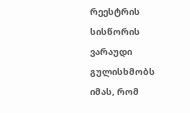რეესტრის სისწორის ვარაუდი გულისხმობს იმას, რომ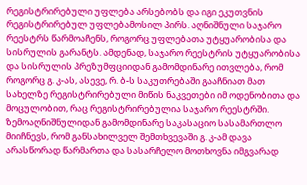რეგისტრირებული უფლება არსებობს და იგი ეკუთვნის რეგისტრირებულ უფლებამოსილ პირს. აღნიშნული საჯარო რეესტრს წარმოაჩენს, როგორც უფლებათა უტყუარობისა და სისრულის გარანტს. ამდენად, საჯარო რეესტრის უტყუარობისა და სისრულის პრეზუმფციიდან გამომდინარე ითვლება, რომ როგორც გ. კ-ას, ასევე, რ. ბ-ს საკუთრებაში გააჩნიათ მათ სახელზე რეგისტრირებული მიწის ნაკვეთები იმ ოდენობითა და მოცულობით, რაც რეგისტრირებულია საჯარო რეესტრში.
ზემოაღნიშნულიდან გამომდინარე საკასაციო სასამართლო მიიჩნევს, რომ განსახილველ შემთხვევაში გ. კ-ამ დავა არასწორად წარმართა და სასარჩელო მოთხოვნა იმგვარად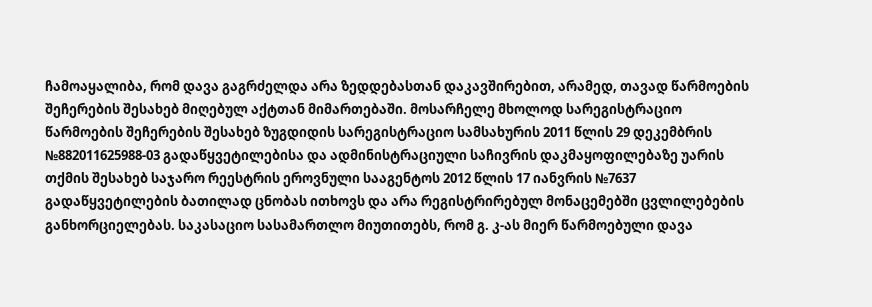ჩამოაყალიბა, რომ დავა გაგრძელდა არა ზედდებასთან დაკავშირებით, არამედ, თავად წარმოების შეჩერების შესახებ მიღებულ აქტთან მიმართებაში. მოსარჩელე მხოლოდ სარეგისტრაციო წარმოების შეჩერების შესახებ ზუგდიდის სარეგისტრაციო სამსახურის 2011 წლის 29 დეკემბრის №882011625988-03 გადაწყვეტილებისა და ადმინისტრაციული საჩივრის დაკმაყოფილებაზე უარის თქმის შესახებ საჯარო რეესტრის ეროვნული სააგენტოს 2012 წლის 17 იანვრის №7637 გადაწყვეტილების ბათილად ცნობას ითხოვს და არა რეგისტრირებულ მონაცემებში ცვლილებების განხორციელებას. საკასაციო სასამართლო მიუთითებს, რომ გ. კ-ას მიერ წარმოებული დავა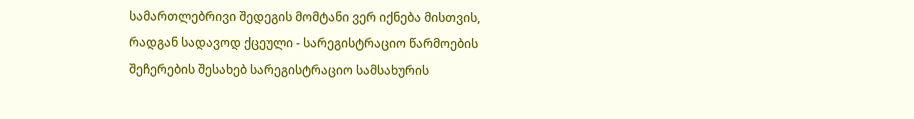სამართლებრივი შედეგის მომტანი ვერ იქნება მისთვის, რადგან სადავოდ ქცეული - სარეგისტრაციო წარმოების შეჩერების შესახებ სარეგისტრაციო სამსახურის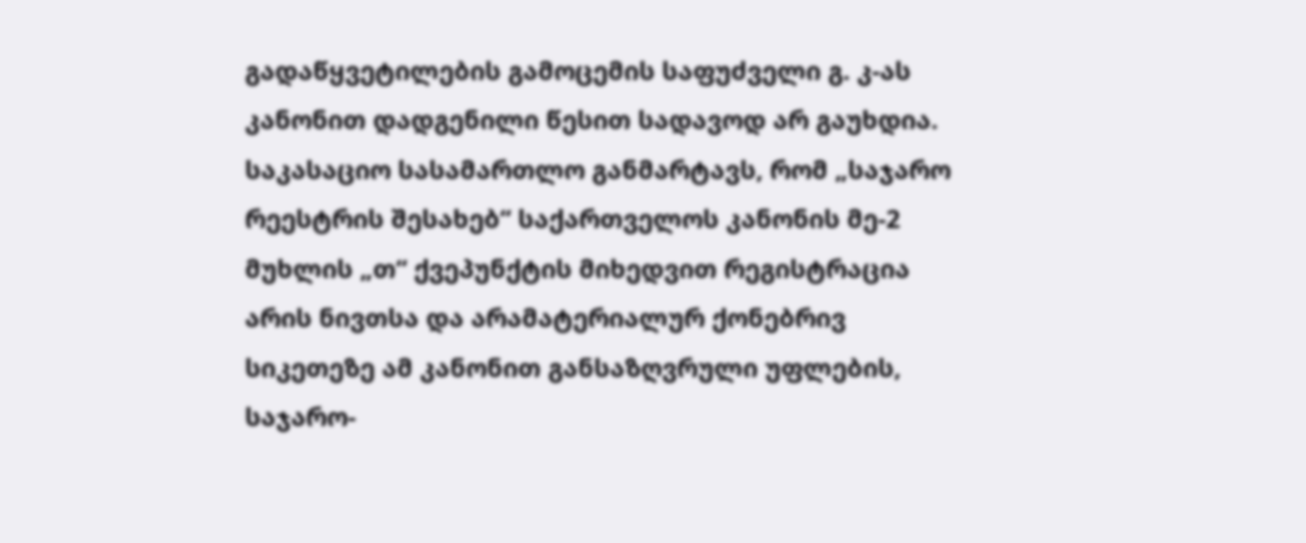გადაწყვეტილების გამოცემის საფუძველი გ. კ-ას კანონით დადგენილი წესით სადავოდ არ გაუხდია.
საკასაციო სასამართლო განმარტავს, რომ „საჯარო რეესტრის შესახებ“ საქართველოს კანონის მე-2 მუხლის „თ“ ქვეპუნქტის მიხედვით რეგისტრაცია არის ნივთსა და არამატერიალურ ქონებრივ სიკეთეზე ამ კანონით განსაზღვრული უფლების, საჯარო-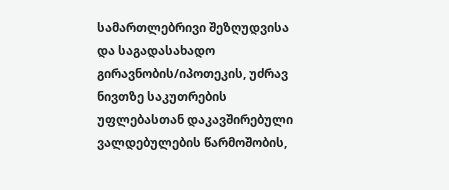სამართლებრივი შეზღუდვისა და საგადასახადო გირავნობის/იპოთეკის, უძრავ ნივთზე საკუთრების უფლებასთან დაკავშირებული ვალდებულების წარმოშობის,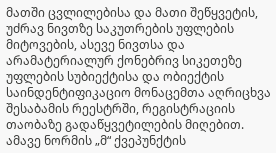მათში ცვლილებისა და მათი შეწყვეტის, უძრავ ნივთზე საკუთრების უფლების მიტოვების, ასევე ნივთსა და არამატერიალურ ქონებრივ სიკეთეზე უფლების სუბიექტისა და ობიექტის საინდენტიფიკაციო მონაცემთა აღრიცხვა შესაბამის რეესტრში, რეგისტრაციის თაობაზე გადაწყვეტილების მიღებით. ამავე ნორმის „მ“ ქვეპუნქტის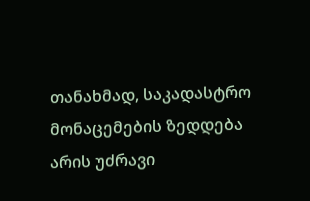თანახმად, საკადასტრო მონაცემების ზედდება არის უძრავი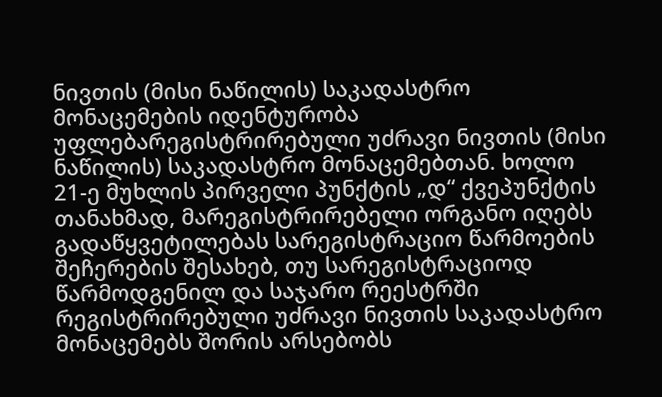ნივთის (მისი ნაწილის) საკადასტრო მონაცემების იდენტურობა უფლებარეგისტრირებული უძრავი ნივთის (მისი ნაწილის) საკადასტრო მონაცემებთან. ხოლო 21-ე მუხლის პირველი პუნქტის „დ“ ქვეპუნქტის თანახმად, მარეგისტრირებელი ორგანო იღებს გადაწყვეტილებას სარეგისტრაციო წარმოების შეჩერების შესახებ, თუ სარეგისტრაციოდ წარმოდგენილ და საჯარო რეესტრში რეგისტრირებული უძრავი ნივთის საკადასტრო მონაცემებს შორის არსებობს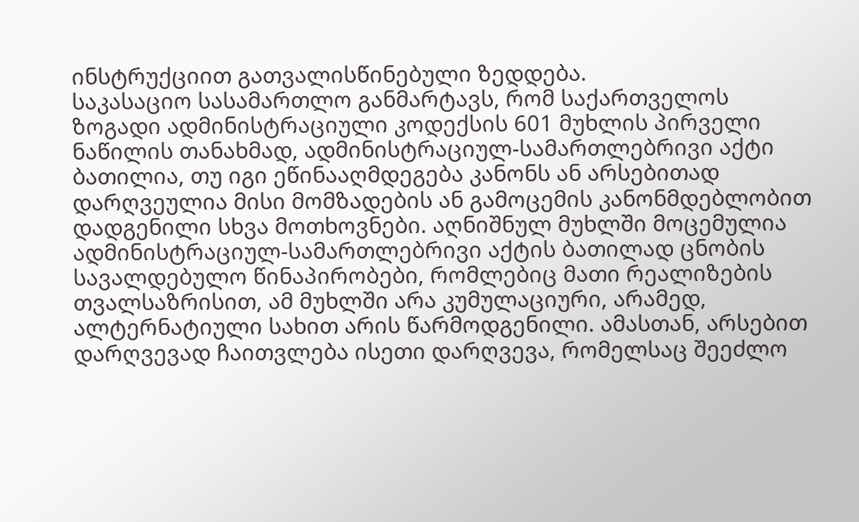ინსტრუქციით გათვალისწინებული ზედდება.
საკასაციო სასამართლო განმარტავს, რომ საქართველოს ზოგადი ადმინისტრაციული კოდექსის 601 მუხლის პირველი ნაწილის თანახმად, ადმინისტრაციულ-სამართლებრივი აქტი ბათილია, თუ იგი ეწინააღმდეგება კანონს ან არსებითად დარღვეულია მისი მომზადების ან გამოცემის კანონმდებლობით დადგენილი სხვა მოთხოვნები. აღნიშნულ მუხლში მოცემულია ადმინისტრაციულ-სამართლებრივი აქტის ბათილად ცნობის სავალდებულო წინაპირობები, რომლებიც მათი რეალიზების თვალსაზრისით, ამ მუხლში არა კუმულაციური, არამედ, ალტერნატიული სახით არის წარმოდგენილი. ამასთან, არსებით დარღვევად ჩაითვლება ისეთი დარღვევა, რომელსაც შეეძლო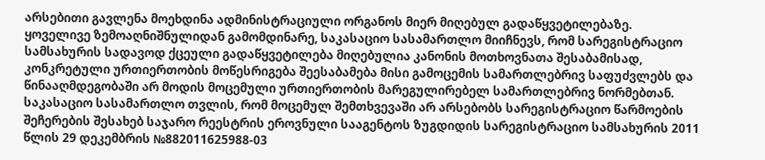არსებითი გავლენა მოეხდინა ადმინისტრაციული ორგანოს მიერ მიღებულ გადაწყვეტილებაზე.
ყოველივე ზემოაღნიშნულიდან გამომდინარე, საკასაციო სასამართლო მიიჩნევს, რომ სარეგისტრაციო სამსახურის სადავოდ ქცეული გადაწყვეტილება მიღებულია კანონის მოთხოვნათა შესაბამისად, კონკრეტული ურთიერთობის მოწესრიგება შეესაბამება მისი გამოცემის სამართლებრივ საფუძვლებს და წინააღმდეგობაში არ მოდის მოცემული ურთიერთობის მარეგულირებელ სამართლებრივ ნორმებთან. საკასაციო სასამართლო თვლის, რომ მოცემულ შემთხვევაში არ არსებობს სარეგისტრაციო წარმოების შეჩერების შესახებ საჯარო რეესტრის ეროვნული სააგენტოს ზუგდიდის სარეგისტრაციო სამსახურის 2011 წლის 29 დეკემბრის №882011625988-03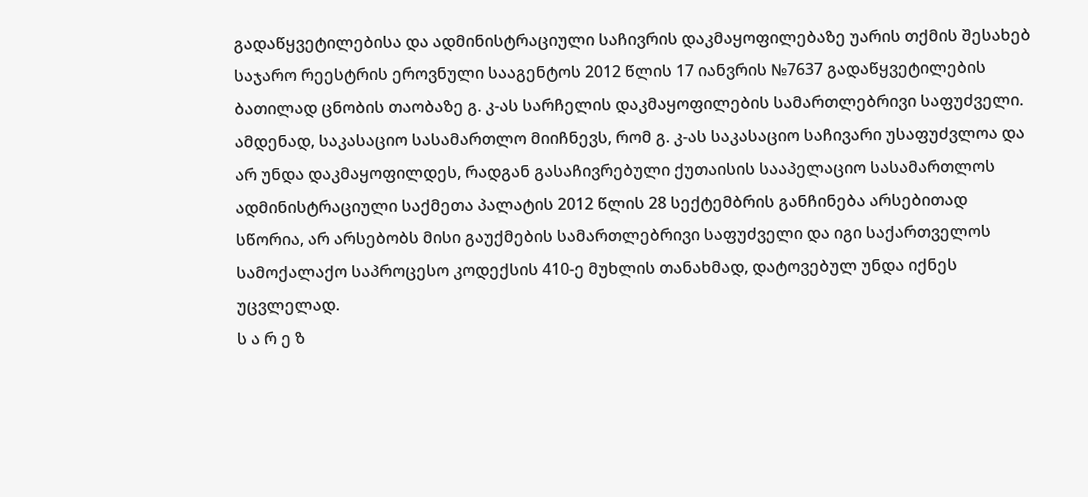გადაწყვეტილებისა და ადმინისტრაციული საჩივრის დაკმაყოფილებაზე უარის თქმის შესახებ საჯარო რეესტრის ეროვნული სააგენტოს 2012 წლის 17 იანვრის №7637 გადაწყვეტილების ბათილად ცნობის თაობაზე გ. კ-ას სარჩელის დაკმაყოფილების სამართლებრივი საფუძველი.
ამდენად, საკასაციო სასამართლო მიიჩნევს, რომ გ. კ-ას საკასაციო საჩივარი უსაფუძვლოა და არ უნდა დაკმაყოფილდეს, რადგან გასაჩივრებული ქუთაისის სააპელაციო სასამართლოს ადმინისტრაციული საქმეთა პალატის 2012 წლის 28 სექტემბრის განჩინება არსებითად სწორია, არ არსებობს მისი გაუქმების სამართლებრივი საფუძველი და იგი საქართველოს სამოქალაქო საპროცესო კოდექსის 410-ე მუხლის თანახმად, დატოვებულ უნდა იქნეს უცვლელად.
ს ა რ ე ზ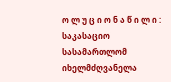ო ლ უ ც ი ო ნ ა წ ი ლ ი :
საკასაციო სასამართლომ იხელმძღვანელა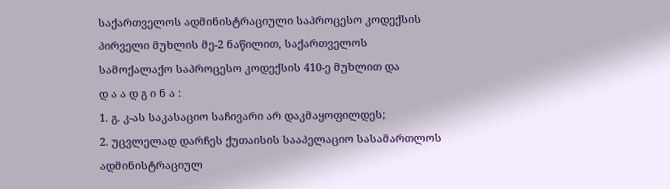საქართველოს ადმინისტრაციული საპროცესო კოდექსის პირველი მუხლის მე-2 ნაწილით, საქართველოს სამოქალაქო საპროცესო კოდექსის 410-ე მუხლით და
დ ა ა დ გ ი ნ ა :
1. გ. კ-ას საკასაციო საჩივარი არ დაკმაყოფილდეს;
2. უცვლელად დარჩეს ქუთაისის სააპელაციო სასამართლოს ადმინისტრაციულ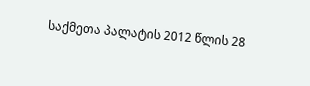საქმეთა პალატის 2012 წლის 28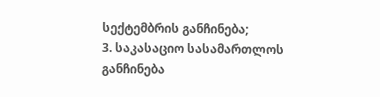სექტემბრის განჩინება;
3. საკასაციო სასამართლოს განჩინება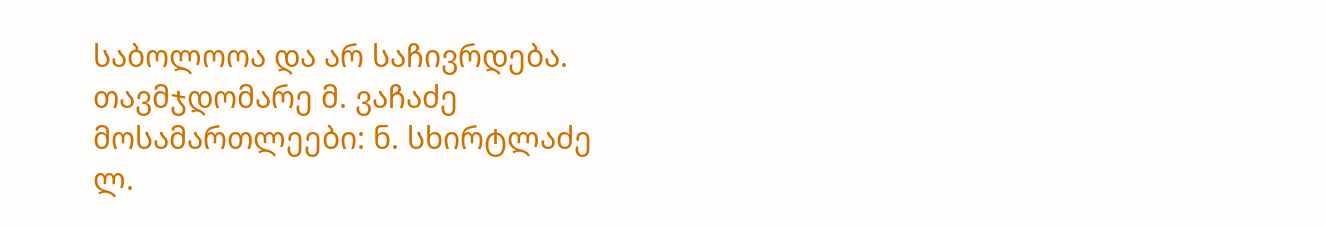საბოლოოა და არ საჩივრდება.
თავმჯდომარე მ. ვაჩაძე
მოსამართლეები: ნ. სხირტლაძე
ლ.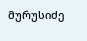მურუსიძე